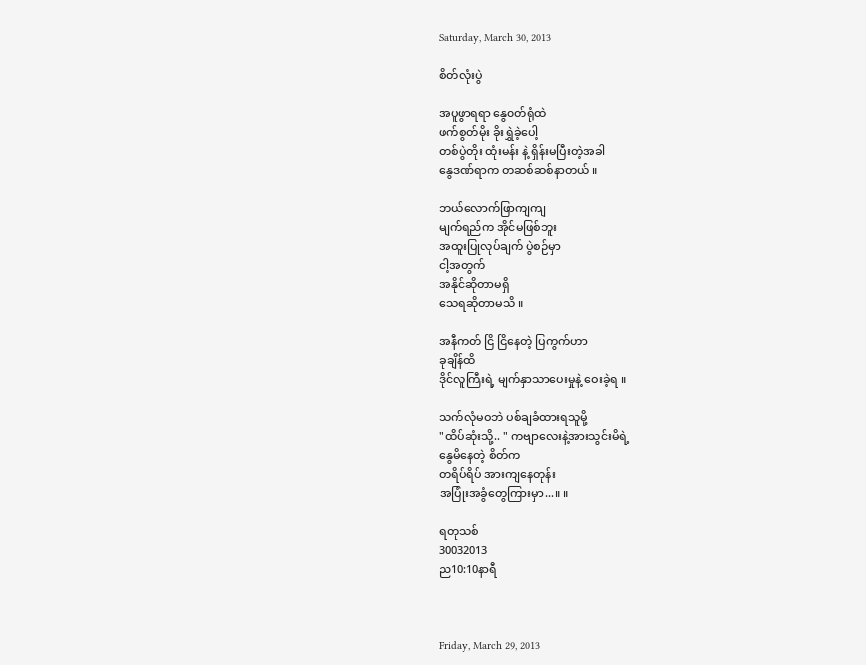Saturday, March 30, 2013

စိတ်လုံးပွဲ

အပူဖွာရရာ နွေ၀တ်ရုံထဲ
ဖက်စွတ်မိုး ခိုးရွှဲခဲ့ပေါ့
တစ်ပွဲတိုး ထုံးမန်း နဲ့ ရှိန်းမပြီးတဲ့အခါ
နွေဒဏ်ရာက တဆစ်ဆစ်နာတယ် ။

ဘယ်လောက်ဖြာကျကျ
မျက်ရည်က အိုင်မဖြစ်ဘူး
အထူးပြုလုပ်ချက် ပွဲစဉ်မှာ
ငါ့အတွက်
အနိုင်ဆိုတာမရှိ
သေရဆိုတာမသိ ။

အနီကတ် ငြိ ငြိနေတဲ့ ပြကွက်ဟာ
ခုချိန်ထိ
ဒိုင်လူကြီးရဲ့ မျက်နှာသာပေးမှုနဲ့ ဝေးခဲ့ရ ။

သက်လုံမဝဘဲ ပစ်ချခံထားရသူမို့
"ထိပ်ဆုံးသို့.. " ကဗျာလေးနဲ့အားသွင်းမိရဲ့
နွေမိနေတဲ့ စိတ်က
တရိပ်ရိပ် အားကျနေတုန်း
အပြုံးအခွံတွေကြားမှာ...။ ။

ရတုသစ်
30032013
ည10:10နာရီ



Friday, March 29, 2013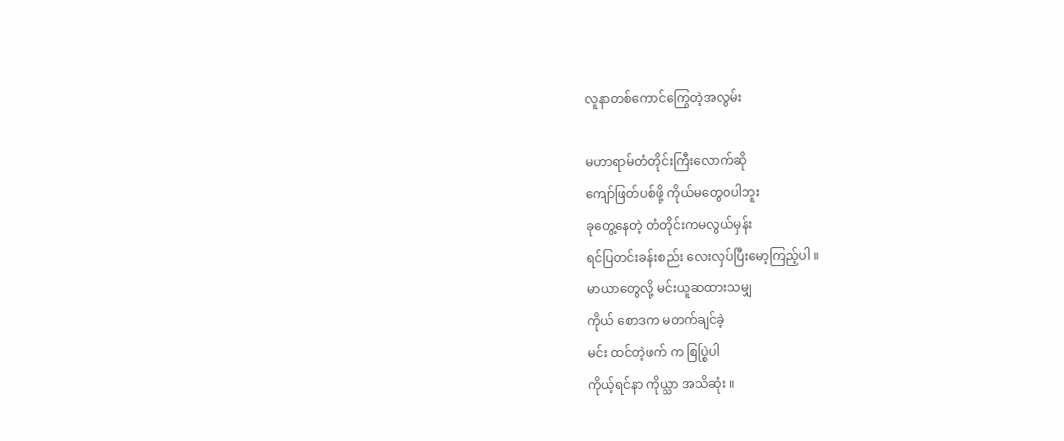လူနာတစ်ကောင်ကြွေတဲ့အလွမ်း

မဟာရာမ်တံတိုင်းကြီးလောက်ဆို
ကျော်ဖြတ်ပစ်ဖို့ ကိုယ်မတွေ၀ပါဘူး
ခုတွေ့နေတဲ့ တံတိုင်းကမလွယ်မှန်း
ရင်ပြတင်းခန်းစည်း လေးလှပ်ပြီးမော့ကြည့်ပါ ။
မာယာတွေလို့ မင်းယူဆထားသမျှ
ကိုယ် စောဒက မတက်ချင်ခဲ့
မင်း ထင်တဲ့ဖက် က စြပ္စြဲပါ
ကိုယ့်ရင်နာ ကိုယ္သာ အသိဆုံး ။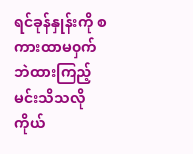ရင်ခုန်နှုန်းကို စကားထာမ၀ှက်ဘဲထားကြည့်
မင်းသိသလို ကိုယ်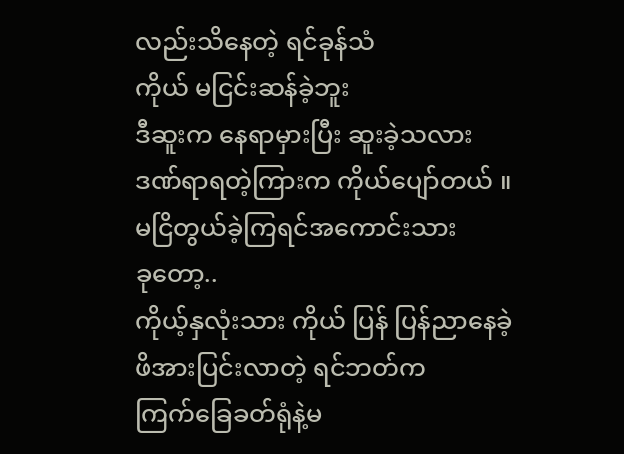လည်းသိနေတဲ့ ရင်ခုန်သံ
ကိုယ် မငြင်းဆန်ခဲ့ဘူး
ဒီဆူးက နေရာမှားပြီး ဆူးခဲ့သလား
ဒဏ်ရာရတဲ့ကြားက ကိုယ်ပျော်တယ် ။
မငြိတွယ်ခဲ့ကြရင်အကောင်းသား
ခုတော့..
ကိုယ့်နှလုံးသား ကိုယ် ပြန် ပြန်ညာနေခဲ့
ဖိအားပြင်းလာတဲ့ ရင်ဘတ်က
ကြက်ခြေခတ်ရုံနဲ့မ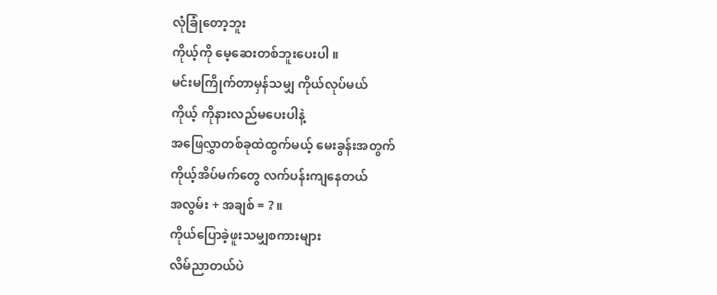လုံခြုံတော့ဘူး
ကိုယ့်ကို မေ့ဆေးတစ်ဘူးပေးပါ ။
မင်းမကြိုက်တာမှန်သမျှ ကိုယ်လုပ်မယ်
ကိုယ့် ကိုနားလည်မပေးပါနဲ့
အဖြေလွှာတစ်ခုထဲထွက်မယ့် မေးခွန်းအတွက်
ကိုယ့်အိပ်မက်တွေ လက်ပန်းကျနေတယ်
အလွမ်း + အချစ် = ? ။
ကိုယ်ပြောခဲ့ဖူးသမျှစကားများ
လိမ်ညာတယ်ပဲ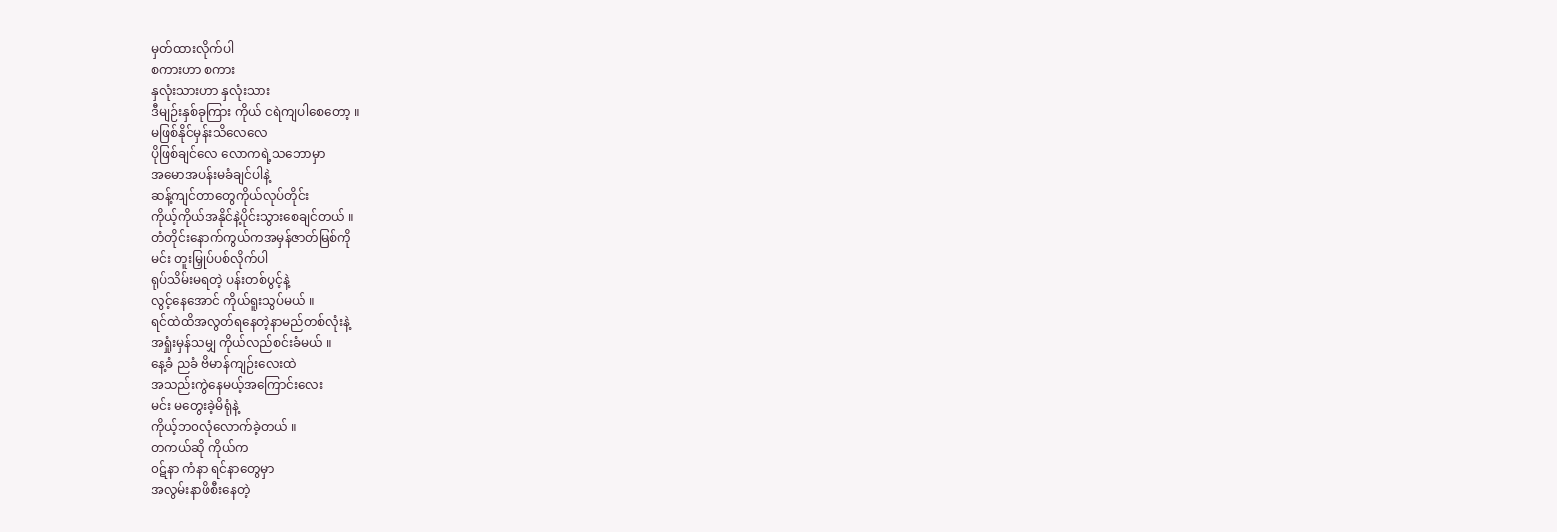မှတ်ထားလိုက်ပါ
စကားဟာ စကား
နှလုံးသားဟာ နှလုံးသား
ဒီမျဉ်းနှစ်ခုကြား ကိုယ် ငရဲကျပါစေတော့ ။
မဖြစ်နိုင်မှန်းသိလေလေ
ပိုဖြစ်ချင်လေ လောကရဲ့သဘောမှာ
အမောအပန်းမခံချင်ပါနဲ့
ဆန့်ကျင်တာတွေကိုယ်လုပ်တိုင်း
ကိုယ့်ကိုယ်အနိုင်နဲ့ပိုင်းသွားစေချင်တယ် ။
တံတိုင်းနောက်ကွယ်ကအမှန်ဇာတ်မြစ်ကို
မင်း တူးမြှုပ်ပစ်လိုက်ပါ
ရုပ်သိမ်းမရတဲ့ ပန်းတစ်ပွင့်နဲ့
လွင့်နေအောင် ကိုယ်ရူးသွပ်မယ် ။
ရင်ထဲထိအလွတ်ရနေတဲ့နာမည်တစ်လုံးနဲ့
အရှုံးမှန်သမျှ ကိုယ်လည်စင်းခံမယ် ။
နေ့ခံ ညခံ ဗိမာန်ကျဉ်းလေးထဲ
အသည်းကွဲနေမယ့်အကြောင်းလေး
မင်း မတွေးခဲ့မိရုံနဲ့
ကိုယ့်ဘ၀လုံလောက်ခဲ့တယ် ။
တကယ်ဆို ကိုယ်က
၀ဋ်နာ ကံနာ ရင်နာတွေမှာ
အလွမ်းနာဖိစီးနေတဲ့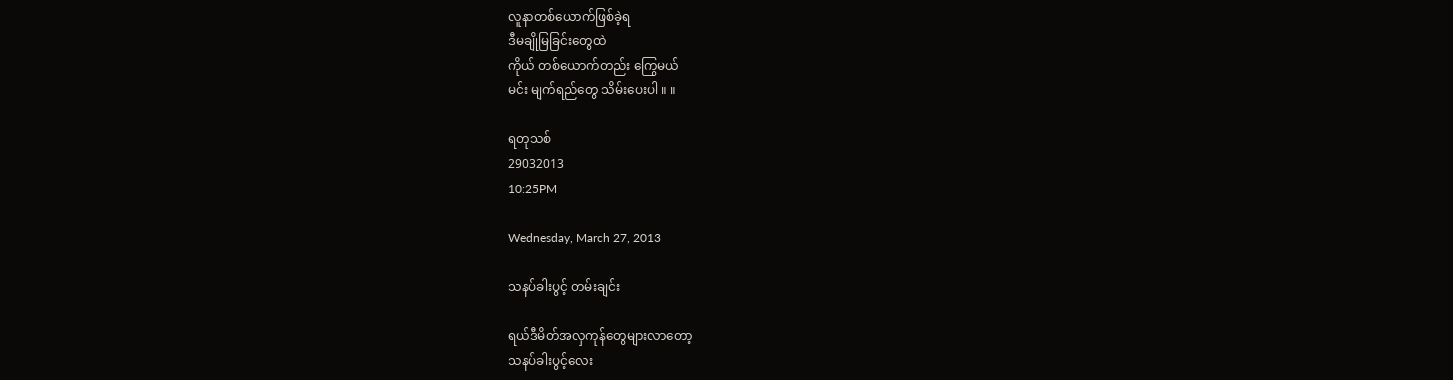လူနာတစ်ယောက်ဖြစ်ခဲ့ရ
ဒီမချိုမြခြင်းတွေထဲ
ကိုယ် တစ်ယောက်တည်း ကြွေမယ်
မင်း မျက်ရည်တွေ သိမ်းပေးပါ ။ ။

ရတုသစ်
29032013
10:25PM

Wednesday, March 27, 2013

သနပ်ခါးပွင့် တမ်းချင်း

ရယ်ဒီမိတ်အလှကုန်တွေများလာတော့
သနပ်ခါးပွင့်လေး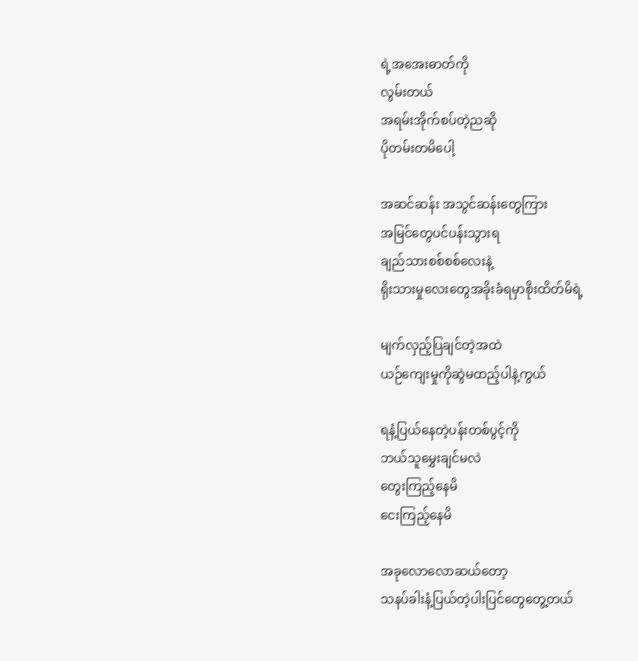ရဲ့အအေးဓာတ်ကို
လွမ်းတယ်
အရမ်းအိုက်စပ်တဲ့ညဆို
ပိုတမ်းတမိပေါ့

အဆင်ဆန်း အသွင်ဆန်းတွေကြား
အမြင်တွေပင်ပန်းသွားရ
ချည်သားစစ်စစ်လေးနဲ့
ရိုးသားမှုလေးတွေအခိုးခံရမှာစိုးထိတ်မိရဲ့

မျက်လှည့်ပြချင်တဲ့အထဲ
ယဉ်ကျေးမှုကိုဆွဲမထည့်ပါနဲ့ကွယ်

ရနံ့ပြယ်နေတဲ့ပန်းတစ်ပွင့်ကို
ဘယ်သူမွှေးချင်မလဲ
တွေးကြည့်နေမိ
ငေးကြည့်နေမိ

အခုလောလောဆယ်တော့
သနပ်ခါးနံ့ပြယ်တဲ့ပါးပြင်တွေတွေ့တယ်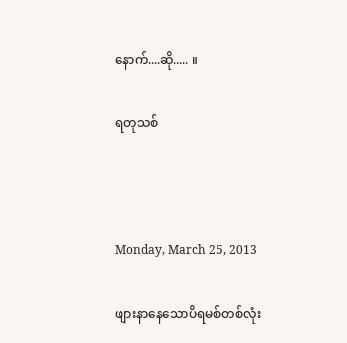နောက်....ဆို..... ။

ရတုသစ်



Monday, March 25, 2013

ဖျားနာနေသောပိရမစ်တစ်လုံး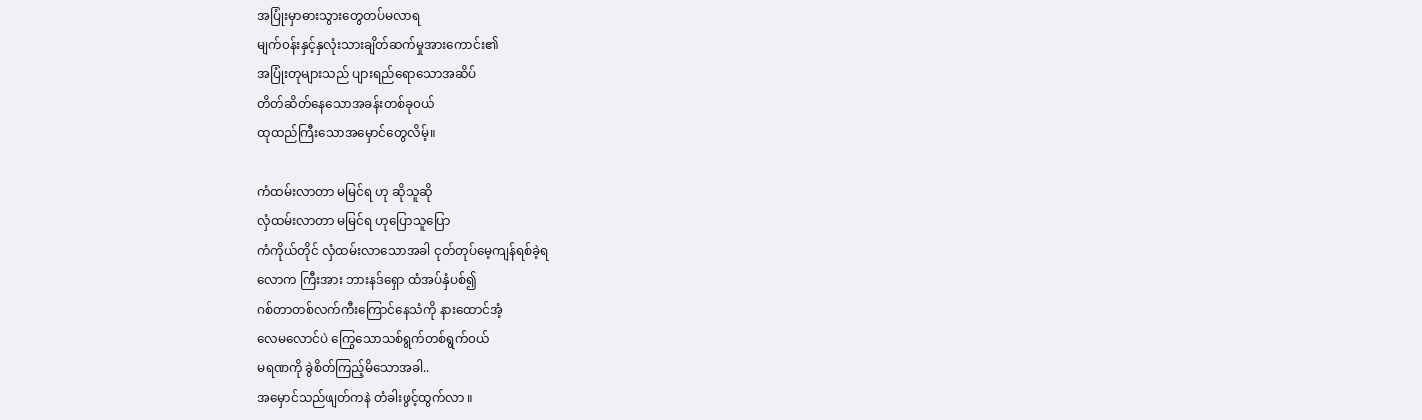အပြုံးမှာဓားသွားတွေတပ်မလာရ
မျက်၀န်းနှင့်နှလုံးသားချိတ်ဆက်မှုအားကောင်း၏
အပြုံးတုများသည် ပျားရည်ရောသောအဆိပ်
တိတ်ဆိတ်နေသောအခန်းတစ်ခု၀ယ်
ထုထည်ကြီးသောအမှောင်တွေလိမ့်။

ကံထမ်းလာတာ မမြင်ရ ဟု ဆိုသူဆို
လှံထမ်းလာတာ မမြင်ရ ဟုပြောသူပြော
ကံကိုယ်တိုင် လှံထမ်းလာသောအခါ ငုတ်တုပ်မေ့ကျန်ရစ်ခဲ့ရ
လောက ကြီးအား ဘားနဒ်ရှော ထံအပ်နှံပစ်၍
ဂစ်တာတစ်လက်ကီးကြောင်နေသံကို နားထောင်အံ့
လေမလောင်ပဲ ကြွေသောသစ်ရွက်တစ်ရွက်၀ယ်
မရဏကို ခွဲစိတ်ကြည့်မိသောအခါ..
အမှောင်သည်ဖျတ်ကနဲ တံခါးဖွင့်ထွက်လာ ။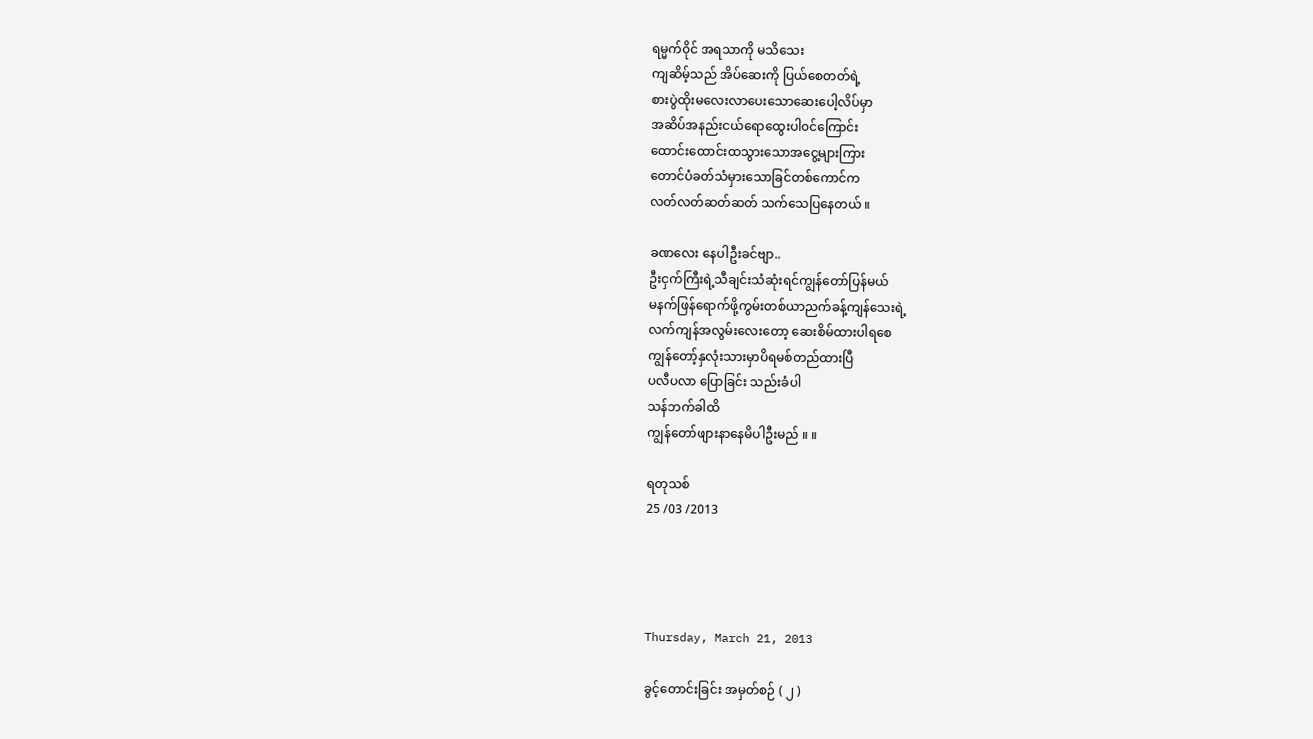ရမ္မက်၀ိုင် အရသာကို မသိသေး
ကျဆိမ့်သည် အိပ်ဆေးကို ပြယ်စေတတ်ရဲ့
စားပွဲထိုးမလေးလာပေးသောဆေးပေါ့လိပ်မှာ
အဆိပ်အနည်းငယ်ရောထွေးပါ၀င်ကြောင်း
ထောင်းထောင်းထသွားသောအငွေ့များကြား
တောင်ပံခတ်သံမှားသောခြင်တစ်ကောင်က
လတ်လတ်ဆတ်ဆတ် သက်သေပြနေတယ် ။

ခဏလေး နေပါဦးခင်ဗျာ..
ဦးငှက်ကြီးရဲ့သီချင်းသံဆုံးရင်ကျွန်တော်ပြန်မယ်
မနက်ဖြန်ရောက်ဖို့ကွမ်းတစ်ယာညက်ခန့်ကျန်သေးရဲ့
လက်ကျန်အလွမ်းလေးတော့ ဆေးစိမ်ထားပါရစေ
ကျွန်တော့်နှလုံးသားမှာပိရမစ်တည်ထားပြီ
ပလီပလာ ပြောခြင်း သည်းခံပါ
သန်ဘက်ခါထိ
ကျွန်တော်ဖျားနာနေမိပါဦးမည် ။ ။

ရတုသစ်
25 /03 /2013




Thursday, March 21, 2013

ခွင့်တောင်းခြင်း အမှတ်စဉ် ( ၂ )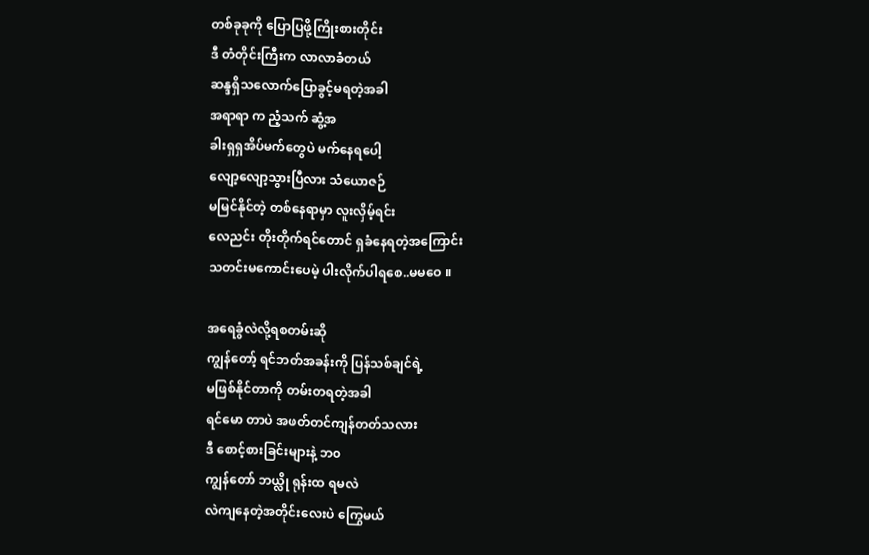တစ်ခုခုကို ပြောပြဖို့ကြိုးစားတိုင်း
ဒီ တံတိုင်းကြီးက လာလာခံတယ်
ဆန္ဒရှိသလောက်ပြောခွင့်မရတဲ့အခါ
အရာရာ က ညံ့သက် ဆွံ့အ
ခါးရှရှအိပ်မက်တွေပဲ မက်နေရပေါ့
လျော့လျော့သွားပြီလား သံယောဇဉ်
မမြင်နိုင်တဲ့ တစ်နေရာမှာ လူးလှိမ့်ရင်း
လေညင်း တိုးတိုက်ရင်တောင် ရှခံနေရတဲ့အကြောင်း
သတင်းမကောင်းပေမဲ့ ပါးလိုက်ပါရစေ..မမဝေ ။

အရေခွံလဲလို့ရစတမ်းဆို
ကျွန်တော့် ရင်ဘတ်အခန်းကို ပြန်သစ်ချင်ရဲ့
မဖြစ်နိုင်တာကို တမ်းတရတဲ့အခါ
ရင်မော တာပဲ အဖတ်တင်ကျန်တတ်သလား
ဒီ စောင့်စားခြင်းများနဲ့ ဘ၀
ကျွန်တော် ဘယ္လို ရုန်းထ ရမလဲ
လဲကျနေတဲ့အတိုင်းလေးပဲ ကြွေမယ်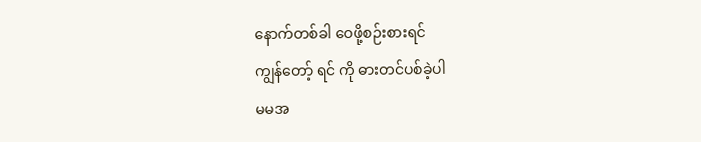နောက်တစ်ခါ ဝေဖို့စဉ်းစားရင်
ကျွန်တော့် ရင် ကို ဓားတင်ပစ်ခဲ့ပါ
မမအ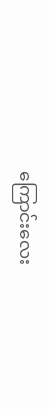ကြောင်းလေး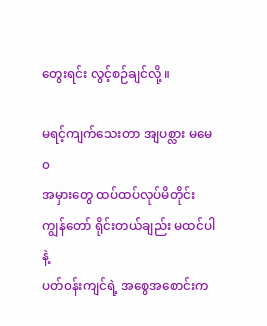တွေးရင်း လွင့်စဉ်ချင်လို့ ။

မရင့်ကျက်သေးတာ အျပစ္လား မမေ၀
အမှားတွေ ထပ်ထပ်လုပ်မိတိုင်း
ကျွန်တော် ရိုင်းတယ်ချည်း မထင်ပါနဲ့
ပတ်၀န်းကျင်ရဲ့ အစွေအစောင်းက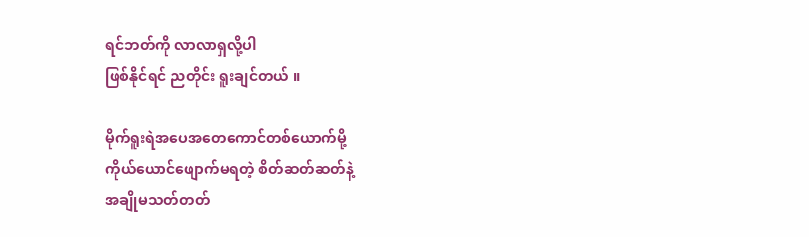ရင်ဘတ်ကို လာလာရှလို့ပါ
ဖြစ်နိုင်ရင် ညတိုင်း ရူးချင်တယ် ။

မိုက်ရူးရဲအပေအတေကောင်တစ်ယောက်မို့
ကိုယ်ယောင်ဖျောက်မရတဲ့ စိတ်ဆတ်ဆတ်နဲ့
အချိုမသတ်တတ်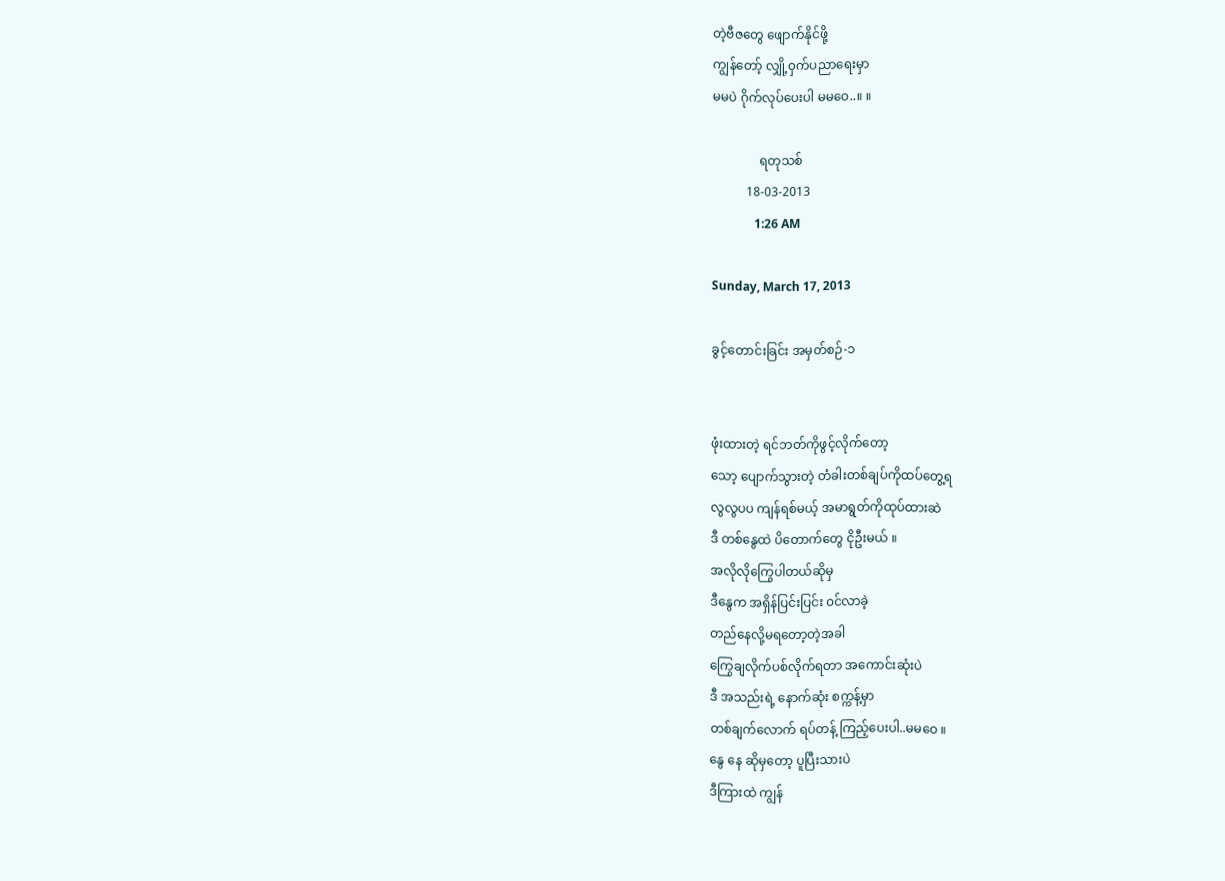တဲ့ဗီဇတွေ ဖျောက်နိုင်ဖို့
ကျွန်တော့် လျှို့၀ှက်ပညာရေးမှာ
မမပဲ ဂိုက်လုပ်ပေးပါ မမဝေ..။ ။

               ရတုသစ်
           18-03-2013
              1:26 AM

Sunday, March 17, 2013

ခွင့်တောင်းခြင်း အမှတ်စဉ်-၁


ဖုံးထားတဲ့ ရင်ဘတ်ကိုဖွင့်လိုက်တော့
သော့ ပျောက်သွားတဲ့ တံခါးတစ်ချပ်ကိုထပ်တွေ့ရ
လွလွပပ ကျန်ရစ်မယ့် အမာရွတ်ကိုထုပ်ထားဆဲ
ဒီ တစ်နွေထဲ ပိတောက်တွေ ငိုဦးမယ် ။
အလိုလိုကြွေပါတယ်ဆိုမှ
ဒီနွေက အရှိန်ပြင်းပြင်း ၀င်လာခဲ့
တည်နေလို့မရတော့တဲ့အခါ
ကြွေချလိုက်ပစ်လိုက်ရတာ အကောင်းဆုံးပဲ
ဒီ အသည်းရဲ့ နောက်ဆုံး စက္ကန့်မှာ
တစ်ချက်လောက် ရပ်တန့် ကြည့်ပေးပါ..မမဝေ ။
နွေ နေ ဆိုမှတော့ ပူပြီးသားပဲ
ဒီကြားထဲ ကျွန်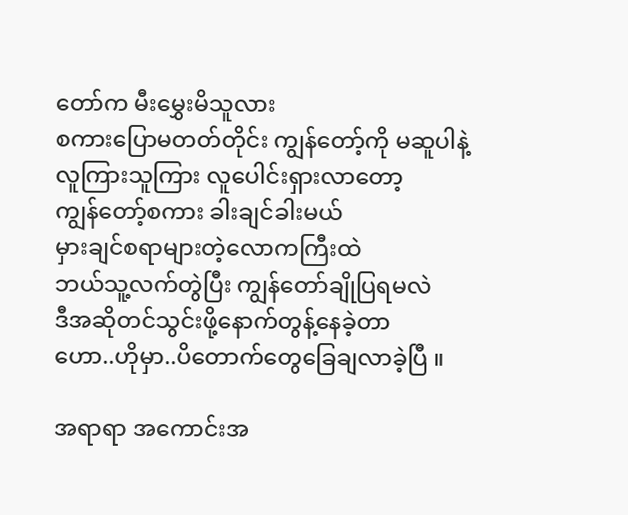တော်က မီးမွှေးမိသူလား
စကားပြောမတတ်တိုင်း ကျွန်တော့်ကို မဆူပါနဲ့
လူကြားသူကြား လူပေါင်းရှားလာတော့
ကျွန်တော့်စကား ခါးချင်ခါးမယ်
မှားချင်စရာများတဲ့လောကကြီးထဲ
ဘယ်သူ့လက်တွဲပြီး ကျွန်တော်ချိုပြရမလဲ
ဒီအဆိုတင်သွင်းဖို့နောက်တွန့်နေခဲ့တာ
ဟော..ဟိုမှာ..ပိတောက်တွေခြေချလာခဲ့ပြီ ။

အရာရာ အကောင်းအ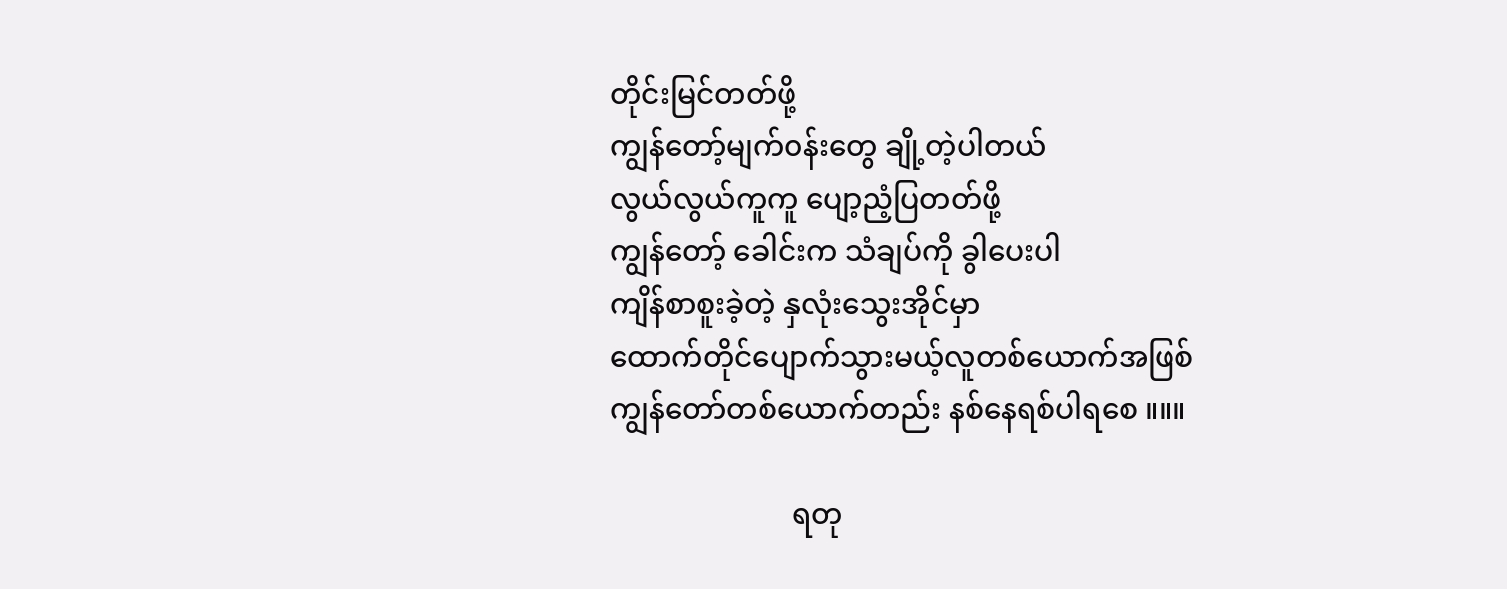တိုင်းမြင်တတ်ဖို့
ကျွန်တော့်မျက်၀န်းတွေ ချို့တဲ့ပါတယ်
လွယ်လွယ်ကူကူ ပျော့ညံ့ပြတတ်ဖို့
ကျွန်တော့် ခေါင်းက သံချပ်ကို ခွါပေးပါ
ကျိန်စာစူးခဲ့တဲ့ နှလုံးသွေးအိုင်မှာ
ထောက်တိုင်ပျောက်သွားမယ့်လူတစ်ယောက်အဖြစ်
ကျွန်တော်တစ်ယောက်တည်း နစ်နေရစ်ပါရစေ ။။။

                         ရတု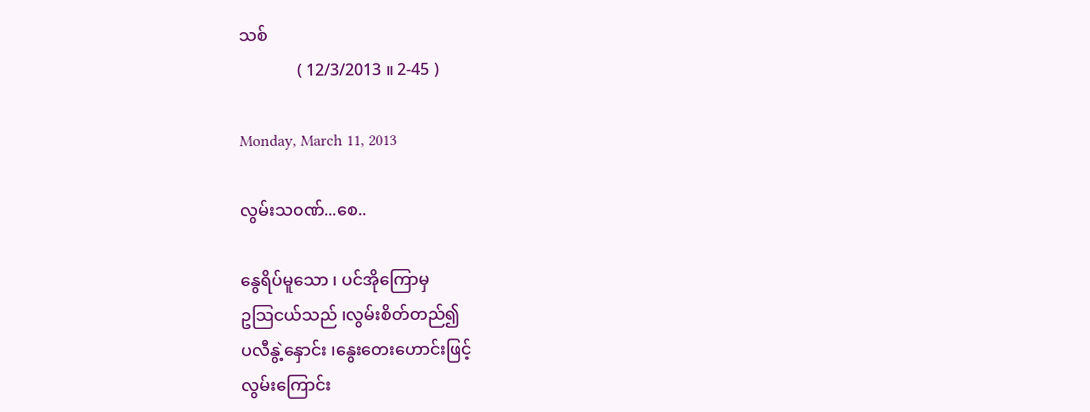သစ်
              ( 12/3/2013 ။ 2-45 )

Monday, March 11, 2013

လွမ်းသ၀ဏ်...စေ..

နွေရိပ်မူသော ၊ ပင်အိုကြောမှ
ဥသြငယ်သည် ၊လွမ်းစိတ်တည်၍
ပလီနွဲ့နှောင်း ၊နွေးတေးဟောင်းဖြင့်
လွမ်းကြောင်း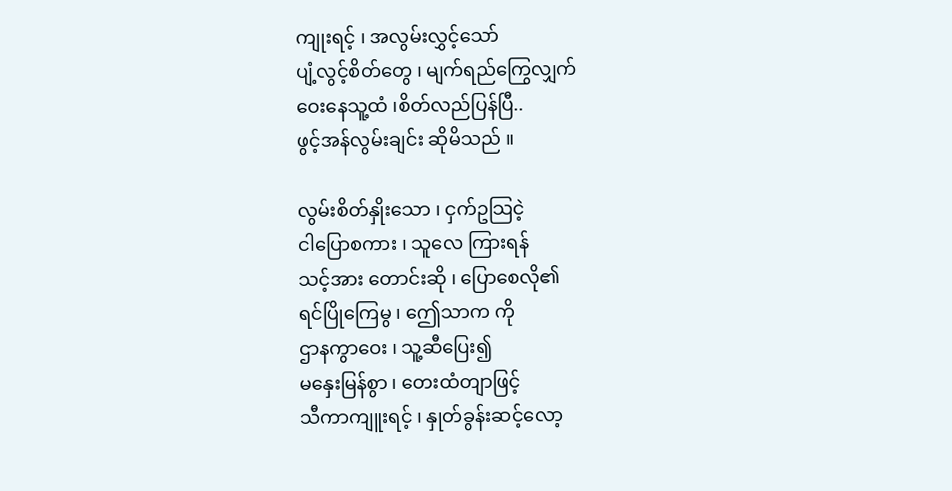ကျုးရင့် ၊ အလွမ်းလွှင့်သော်
ပျံ့လွင့်စိတ်တွေ ၊ မျက်ရည်ကြွေလျှက်
ဝေးနေသူ့ထံ ၊စိတ်လည်ပြန်ပြီ..
ဖွင့်အန်လွမ်းချင်း ဆိုမိသည် ။

လွမ်းစိတ်နှိုးသော ၊ ငှက်ဥသြငဲ့
ငါပြောစကား ၊ သူလေ ကြားရန်
သင့်အား တောင်းဆို ၊ ပြောစေလို၏
ရင်ပြိုကြေမွ ၊ ဤေသာက ကို
ဌာနကွာဝေး ၊ သူ့ဆီပြေး၍
မနှေးမြန်စွာ ၊ တေးထံတျာဖြင့်
သီကာကျူးရင့် ၊ နှုတ်ခွန်းဆင့်လော့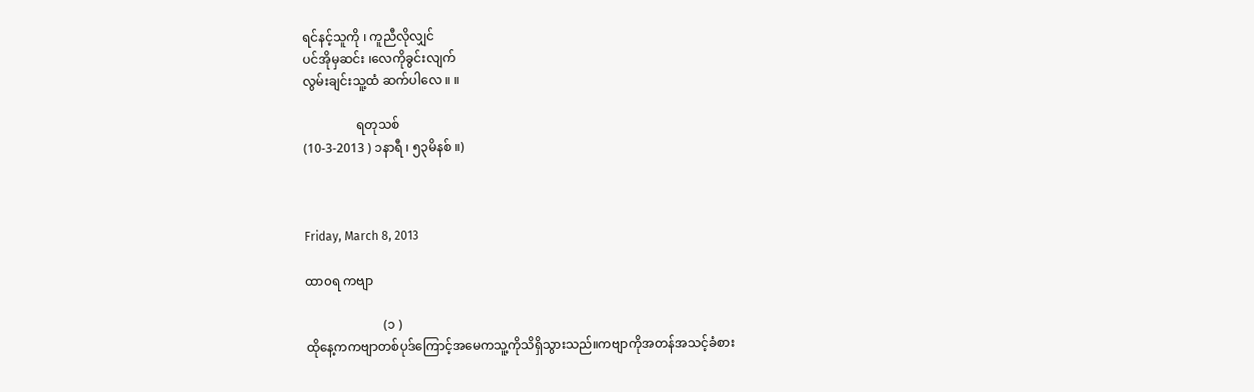ရင်နင့်သူကို ၊ ကူညီလိုလျှင်
ပင်အိုမှဆင်း ၊လေကိုခွင်းလျက်
လွမ်းချင်းသူ့ထံ ဆက်ပါလေ ။ ။

                 ရတုသစ်
(10-3-2013 ) ၁နာရီ ၊ ၅၃မိနစ် ။)



Friday, March 8, 2013

ထာ၀ရ ကဗျာ

                         (၁ )
ထိုနေ့ကကဗျာတစ်ပုဒ်ကြောင့်အမေကသူ့ကိုသိရှိသွားသည်။ကဗျာကိုအတန်အသင့်ခံစား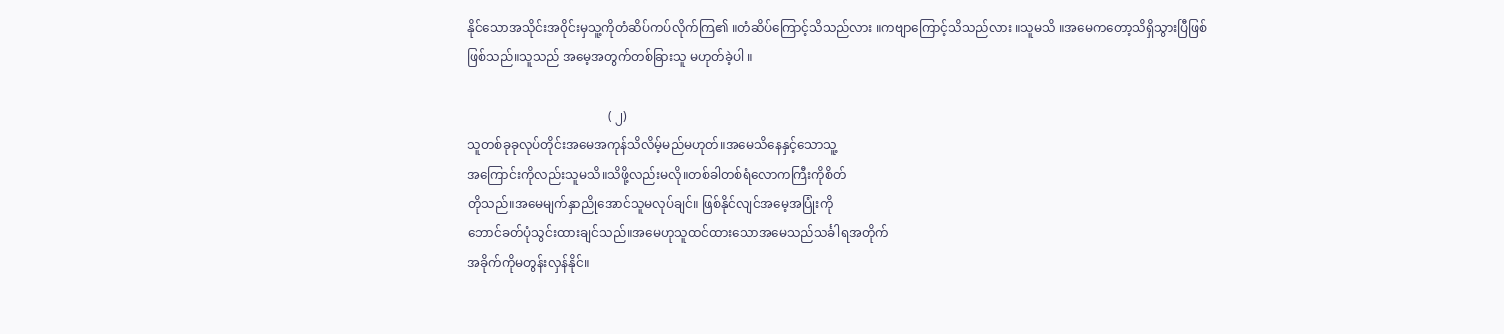နိုင်သောအသိုင်းအ၀ိုင်းမှသူ့ကိုတံဆိပ်ကပ်လိုက်ကြ၏ ။တံဆိပ်ကြောင့်သိသည်လား ။ကဗျာကြောင့်သိသည်လား ။သူမသိ ။အမေကတော့သိရှိသွားပြီဖြစ်
ဖြစ်သည်။သူသည် အမေ့အတွက်တစ်ခြားသူ မဟုတ်ခဲ့ပါ ။

                                             ( ၂)
သူတစ်ခုခုလုပ်တိုင်းအမေအကုန်သိလိမ့်မည်မဟုတ်။အမေသိနေနှင့်သောသူ့
အကြောင်းကိုလည်းသူမသိ။သိဖို့လည်းမလို။တစ်ခါတစ်ရံလောကကြီးကိုစိတ်
တိုသည်။အမေမျက်နှာညိုအောင်သူမလုပ်ချင်။ ဖြစ်နိုင်လျင်အမေ့အပြုံးကို
ဘောင်ခတ်ပုံသွင်းထားချင်သည်။အမေဟုသူထင်ထားသောအမေသည်သင်္ခါရအတိုက်
အခိုက်ကိုမတွန်းလှန်နိုင်။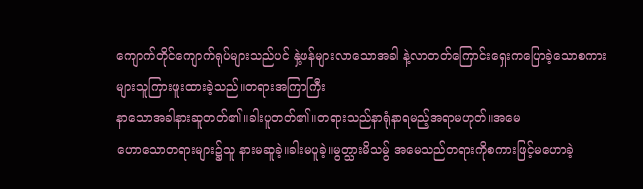ကျောက်တိုင်ကျောက်ရုပ်များသည်ပင် နှဲ့ဖန်များလာသောအခါ နဲ့လာတတ်ကြောင်းရှေးကပြောခဲ့သောစကားများသူကြားဖူးထားခဲ့သည်။တရားအကြာကြီး
နာသောအခါနားဆူတတ်၏။ခါးပူတတ်၏။တရားသည်နာရုံနာရမည့်အရာမဟုတ်။အမေ
ဟောသောတရားများ၌သူ နားမဆူခဲ့။ခါးမပူခဲ့။မွတ္သားမိသမွ် အမေသည်တရားကိုစကားဖြင့်မဟောခဲ့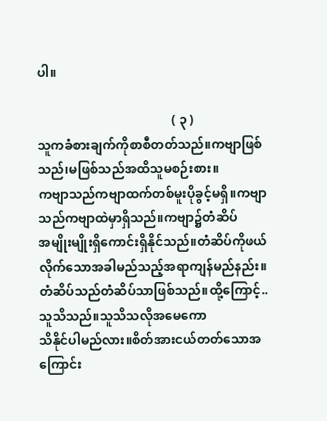ပါ။

                                           ( ၃ )
သူကခံစားချက်ကိုစာစီတတ်သည်။ကဗျာဖြစ်သည်၊မဖြစ်သည်အထိသူမစဉ်းစား။
ကဗျာသည်ကဗျာထက်တစ်မူးပိုခွင့်မရှိ။ကဗျာသည်ကဗျာထဲမှာရှိသည်။ကဗျာ၌တံဆိပ်
အမျိုးမျိုးရှိကောင်းရှိနိုင်သည်။တံဆိပ်ကိုဖယ်လိုက်သောအခါမည်သည့်အရာကျန်မည်နည်း။ တံဆိပ်သည်တံဆိပ်သာဖြစ်သည်။ထို့ကြောင့်..သူသိသည်။သူသိသလိုအမေကော
သိနိုင်ပါမည်လား။စိတ်အားငယ်တတ်သောအကြောင်း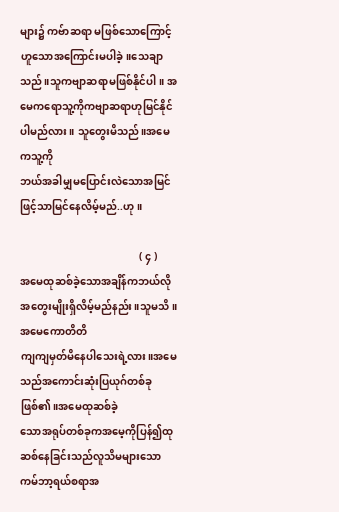များ၌ ကဗ်ာဆရာ မဖြစ်သောကြောင့်ဟူသောအကြောင်းမပါခဲ့။သေချာသည်။သူကဗျာဆရာမဖြစ်နိုင်ပါ။ အမေကရောသူ့ကိုကဗျာဆရာဟုမြင်နိုင်ပါမည်လား။ သူတွေးမိသည်။အမေကသူ့ကို
ဘယ်အခါမျှမပြောင်းလဲသောအမြင်ဖြင့်သာမြင်နေလိမ့်မည်..ဟု ။

                                              ( ၄ )
အမေထုဆစ်ခဲ့သောအချိန်ကဘယ်လိုအတွေးမျိုးရှိလိမ့်မည်နည်း။သူမသိ။အမေကောတိတိ
ကျကျမှတ်မိနေပါသေးရဲ့လား။အမေသည်အကောင်းဆုံးပြယုဂ်တစ်ခုဖြစ်၏။အမေထုဆစ်ခဲ့
သောအရုပ်တစ်ခုကအမေ့ကိုပြန်၍ထုဆစ်နေခြင်းသည်လူသိမများသော ကမ်ဘာ့ရယ်စရာအ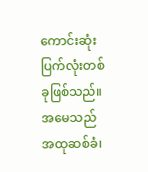ကောင်းဆုံးပြက်လုံးတစ်ခုဖြစ်သည်။အမေသည်အထုဆစ်ခံ၊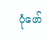ပုံဖော်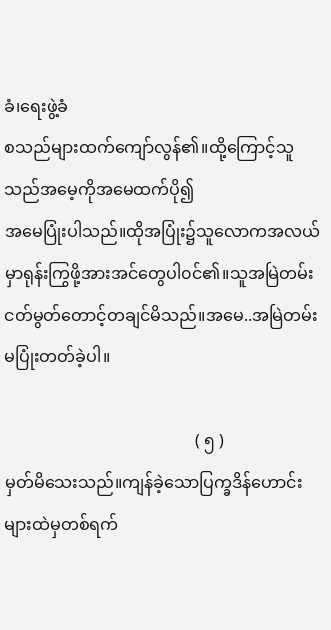ခံ၊ရေးဖွဲ့ခံ
စသည်များထက်ကျော်လွန်၏။ထို့ကြောင့်သူသည်အမေ့ကိုအမေထက်ပို၍
အမေပြုံးပါသည်။ထိုအပြုံး၌သူလောကအလယ်မှာရုန်းကြွဖို့အားအင်တွေပါ၀င်၏။သူအမြဲတမ်း
ငတ်မွတ်တောင့်တချင်မိသည်။အမေ..အမြဲတမ်းမပြုံးတတ်ခဲ့ပါ။

                                              ( ၅ )
မှတ်မိသေးသည်။ကျန်ခဲ့သောပြက္ခဒိန်ဟောင်းများထဲမှတစ်ရက်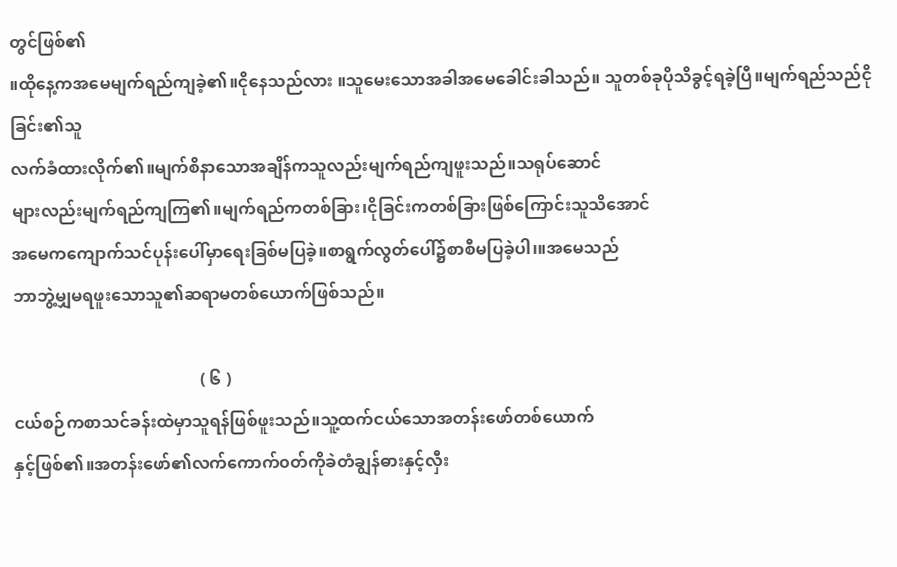တွင်ဖြစ်၏
။ထိုနေ့ကအမေမျက်ရည်ကျခဲ့၏။ငိုနေသည်လား ။သူမေးသောအခါအမေခေါင်းခါသည်။ သူတစ်ခုပိုသိခွင့်ရခဲ့ပြီ။မျက်ရည်သည်ငိုခြင်း၏သူ
လက်ခံထားလိုက်၏။မျက်စိနာသောအချိန်ကသူလည်းမျက်ရည်ကျဖူးသည်။သရုပ်ဆောင်
များလည်းမျက်ရည်ကျကြ၏။မျက်ရည်ကတစ်ခြား၊ငိုခြင်းကတစ်ခြားဖြစ်ကြောင်းသူသိအောင်
အမေကကျောက်သင်ပုန်းပေါ်မှာရေးခြစ်မပြခဲ့။စာရွက်လွတ်ပေါ်၌စာစီမပြခဲ့ပါ၊။အမေသည်
ဘာဘွဲ့မျှမရဖူးသောသူ၏ဆရာမတစ်ယောက်ဖြစ်သည်။

                                             ( ၆ )
ငယ်စဉ်ကစာသင်ခန်းထဲမှာသူရန်ဖြစ်ဖူးသည်။သူ့ထက်ငယ်သောအတန်းဖော်တစ်ယောက်
နှင့်ဖြစ်၏။အတန်းဖော်၏လက်ကောက်၀တ်ကိုခဲတံချွန်ဓားနှင့်လှီး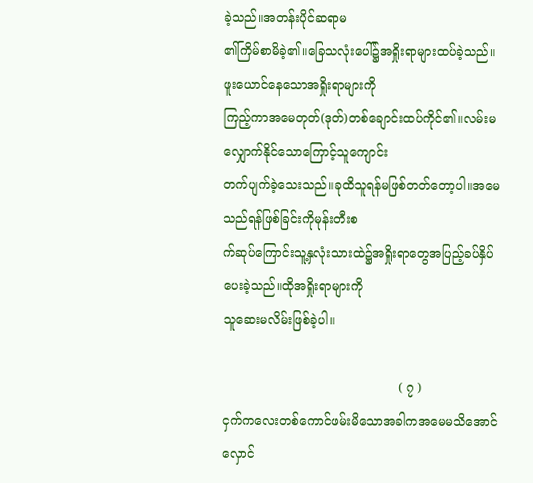ခဲ့သည်။အတန်းပိုင်ဆရာမ
၏ကြိမ်စာမိခဲ့၏။ခြေသလုံးပေါ်၌အရှိုးရာများထပ်ခဲ့သည်။ဖူးယောင်နေသောအရှိုးရာများကို
ကြည့်ကာအမေတုတ်(ဒုတ်)တစ်ချောင်းထပ်ကိုင်၏။လမ်းမလျှောက်နိုင်သောကြောင့်သူကျောင်း
တက်ပျက်ခဲ့သေးသည်။ခုထိသူရန်မဖြစ်တတ်တော့ပါ။အမေသည်ရန်ဖြစ်ခြင်းကိုမုန်းတီးစ
က်ဆုပ်ကြောင်းသူ့နှလုံးသားထဲ၌အရှိုးရာတွေအပြည့်ခပ်နှိပ်ပေးခဲ့သည်။ထိုအရှိုးရာများကို
သူဆေးမလိမ်းဖြစ်ခဲ့ပါ။

                                             ( ၇ )
ငှက်ကလေးတစ်ကောင်ဖမ်းမိသောအခါကအမေမသိအောင်လှောင်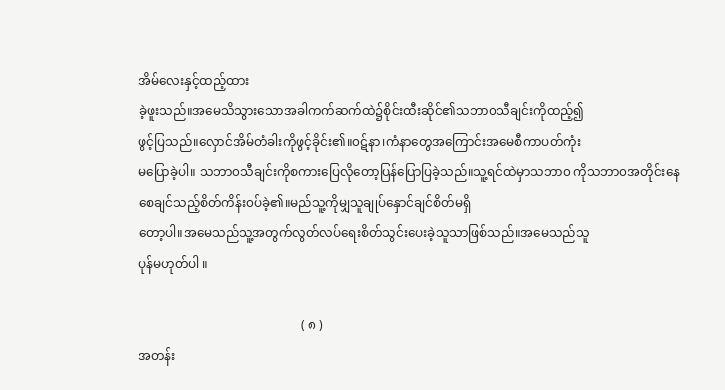အိမ်လေးနှင့်ထည့်ထား
ခဲ့ဖူးသည်။အမေသိသွားသောအခါကက်ဆက်ထဲ၌စိုင်းထီးဆိုင်၏သဘာ၀သီချင်းကိုထည့်၍
ဖွင့်ပြသည်။လှောင်အိမ်တံခါးကိုဖွင့်ခိုင်း၏။၀ဋ်နာ၊ကံနာတွေအကြောင်းအမေစီကာပတ်ကုံး
မပြောခဲ့ပါ။ သဘာ၀သီချင်းကိုစကားပြေလိုတော့ပြန်ပြောပြခဲ့သည်။သူ့ရင်ထဲမှာသဘာ၀ ကိုသဘာ၀အတိုင်းနေစေချင်သည့်စိတ်ကိန်း၀ပ်ခဲ့၏။မည်သူ့ကိုမျှသူချုပ်နှောင်ချင်စိတ်မရှိ
တော့ပါ။အမေသည်သူ့အတွက်လွတ်လပ်ရေးစိတ်သွင်းပေးခဲ့သူသာဖြစ်သည်။အမေသည်သူ
ပုန်မဟုတ်ပါ ။

                                                    ( ၈ )
အတန်း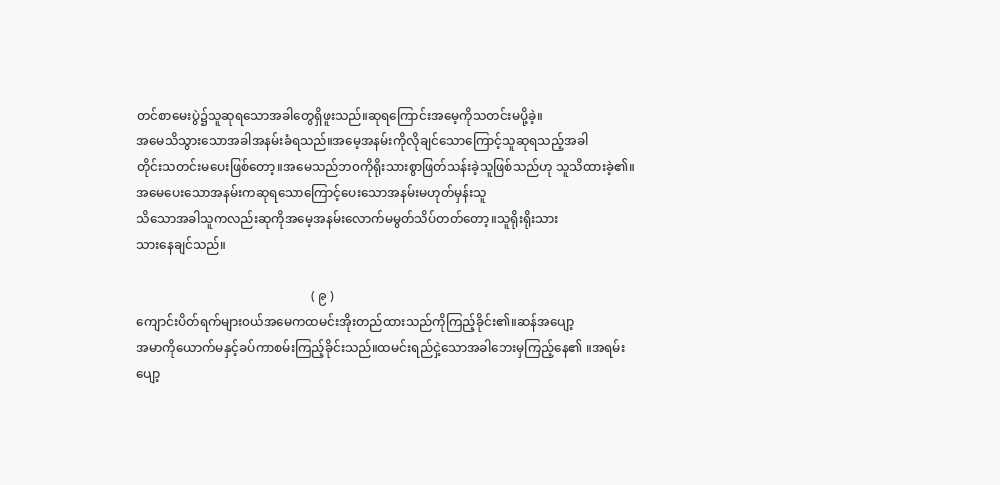တင်စာမေးပွဲ၌သူဆုရသောအခါတွေရှိဖူးသည်။ဆုရကြောင်းအမေ့ကိုသတင်းမပို့ခဲ့။
အမေသိသွားသောအခါအနမ်းခံရသည်။အမေ့အနမ်းကိုလိုချင်သောကြောင့်သူဆုရသည့်အခါ
တိုင်းသတင်းမပေးဖြစ်တော့။အမေသည်ဘ၀ကိုရိုးသားစွာဖြတ်သန်းခဲ့သူဖြစ်သည်ဟု သူသိထားခဲ့၏။အမေပေးသောအနမ်းကဆုရသောကြောင့်ပေးသောအနမ်းမဟုတ်မှန်းသူ
သိသောအခါသူကလည်းဆုကိုအမေ့အနမ်းလောက်မမွတ်သိပ်တတ်တော့။သူရိုးရိုးသား
သားနေချင်သည်။

                                                        ( ၉ )
ကျောင်းပိတ်ရက်များ၀ယ်အမေကထမင်းအိုးတည်ထားသည်ကိုကြည့်ခိုင်း၏။ဆန်အပျော့
အမာကိုယောက်မနှင့်ခပ်ကာစမ်းကြည့်ခိုင်းသည်။ထမင်းရည်ငှဲ့သောအခါဘေးမှကြည့်နေ၏ ။အရမ်းပျော့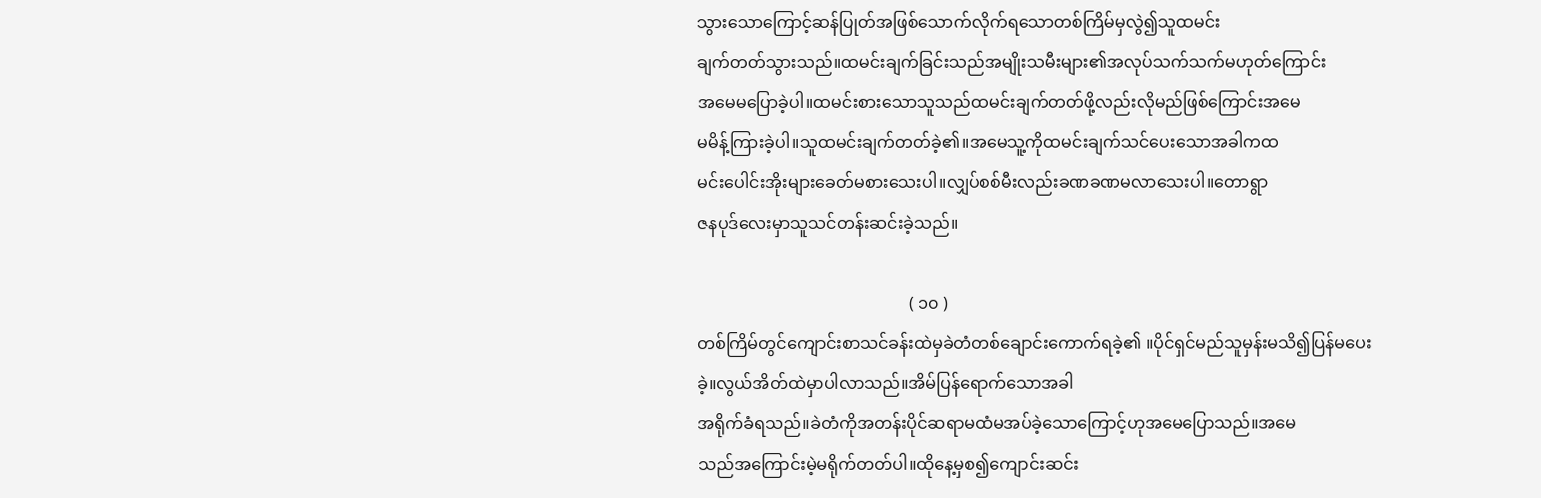သွားသောကြောင့်ဆန်ပြုတ်အဖြစ်သောက်လိုက်ရသောတစ်ကြိမ်မှလွဲ၍သူထမင်း
ချက်တတ်သွားသည်။ထမင်းချက်ခြင်းသည်အမျိုးသမီးများ၏အလုပ်သက်သက်မဟုတ်ကြောင်း
အမေမပြောခဲ့ပါ။ထမင်းစားသောသူသည်ထမင်းချက်တတ်ဖို့လည်းလိုမည်ဖြစ်ကြောင်းအမေ
မမိန့်ကြားခဲ့ပါ။သူထမင်းချက်တတ်ခဲ့၏။အမေသူ့ကိုထမင်းချက်သင်ပေးသောအခါကထ
မင်းပေါင်းအိုးများခေတ်မစားသေးပါ။လျှပ်စစ်မီးလည်းခဏခဏမလာသေးပါ။တောရွာ
ဇနပုဒ်လေးမှာသူသင်တန်းဆင်းခဲ့သည်။

                                                   ( ၁၀ )
တစ်ကြိမ်တွင်ကျောင်းစာသင်ခန်းထဲမှခဲတံတစ်ချောင်းကောက်ရခဲ့၏ ။ပိုင်ရှင်မည်သူမှန်းမသိ၍ပြန်မပေးခဲ့။လွယ်အိတ်ထဲမှာပါလာသည်။အိမ်ပြန်ရောက်သောအခါ
အရိုက်ခံရသည်။ခဲတံကိုအတန်းပိုင်ဆရာမထံမအပ်ခဲ့သောကြောင့်ဟုအမေပြောသည်။အမေ
သည်အကြောင်းမဲ့မရိုက်တတ်ပါ။ထိုနေ့မှစ၍ကျောင်းဆင်း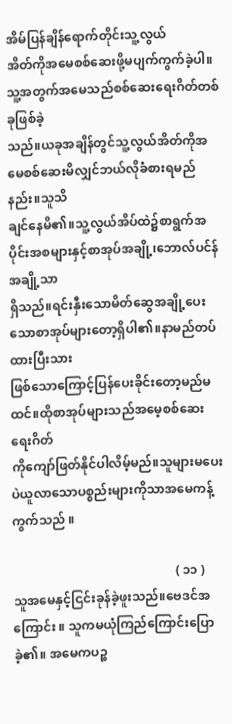အိမ်ပြန်ချိန်ရောက်တိုင်းသူ့လွယ်
အိတ်ကိုအမေစစ်ဆေးဖို့မပျက်ကွက်ခဲ့ပါ။သူ့အတွက်အမေသည်စစ်ဆေးရေးဂိတ်တစ်ခုဖြစ်ခဲ့
သည်။ယခုအချိန်တွင်သူ့လွယ်အိတ်ကိုအမေစစ်ဆေးမိလျှင်ဘယ်လိုခံစားရမည်နည်း။သူသိ
ချင်နေမိ၏။သူ့လွယ်အိပ်ထဲ၌စာရွက်အပိုင်းအစများနှင့်စာအုပ်အချို့၊ဘောလ်ပင်န်အချို့သာ
ရှိသည်။ရင်းနှီးသောမိတ်ဆွေအချို့ပေးသောစာအုပ်များတော့ရှိပါ၏။နာမည်တပ်ထားပြီးသား
ဖြစ်သောကြောင့်ပြန်ပေးခိုင်းတော့မည်မထင်။ထိုစာအုပ်များသည်အမေ့စစ်ဆေးရေးဂိတ်
ကိုကျော်ဖြတ်နိုင်ပါလိမ့်မည်။သူများမပေးပဲယူလာသောပစ္စည်းများကိုသာအမေကန့်
ကွက်သည် ။

                                                    ( ၁၁ )
သူအမေနှင့်ငြင်းခုန်ခဲ့ဖူးသည်။ဗေဒင်အကြောင်း ။ သူကမယုံကြည်ကြောင်းပြောခဲ့၏။ အမေကပဉ္စ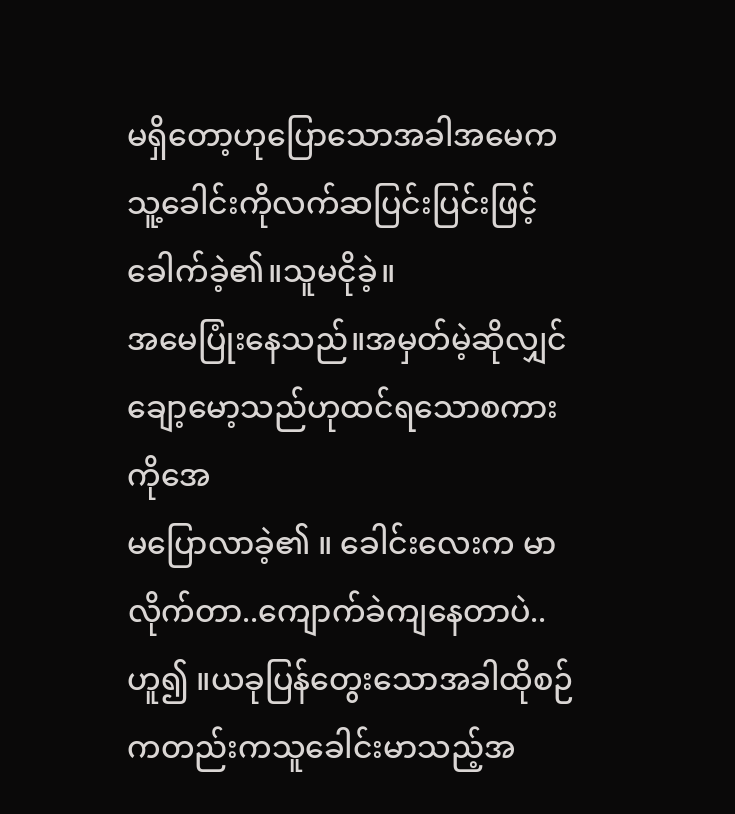မရှိတော့ဟုပြောသောအခါအမေကသူ့ခေါင်းကိုလက်ဆပြင်းပြင်းဖြင့်ခေါက်ခဲ့၏။သူမငိုခဲ့။
အမေပြုံးနေသည်။အမှတ်မဲ့ဆိုလျှင်ချော့မော့သည်ဟုထင်ရသောစကားကိုအေ
မပြောလာခဲ့၏ ။ ခေါင်းလေးက မာလိုက်တာ..ကျောက်ခဲကျနေတာပဲ..ဟူ၍ ။ယခုပြန်တွေးသောအခါထိုစဉ်ကတည်းကသူခေါင်းမာသည့်အ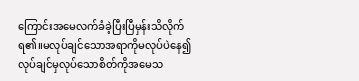ကြောင်းအမေလက်ခံခဲ့ပြီးပြီမှန်းသိလိုက်ရ၏။မလုပ်ချင်သောအရာကိုမလုပ်ပဲနေ၍လုပ်ချင်မှလုပ်သောစိတ်ကိုအမေသ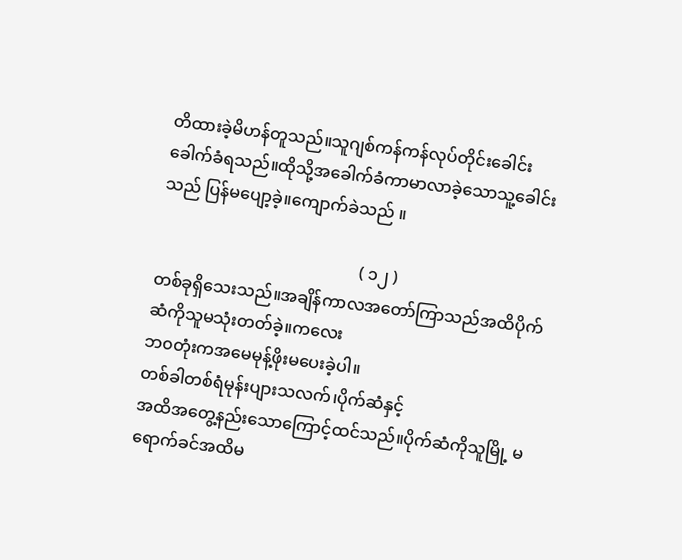တိထားခဲ့မိဟန်တူသည်။သူဂျစ်ကန်ကန်လုပ်တိုင်းခေါင်းခေါက်ခံရသည်။ထိုသို့အခေါက်ခံကာမာလာခဲ့သောသူ့ခေါင်းသည် ပြန်မပျော့ခဲ့။ကျောက်ခဲသည် ။

                                                 ( ၁၂ )
တစ်ခုရှိသေးသည်။အချိန်ကာလအတော်ကြာသည်အထိပိုက်ဆံကိုသူမသုံးတတ်ခဲ့။ကလေး
ဘ၀တုံးကအမေမုန့်ဖိုးမပေးခဲ့ပါ။
တစ်ခါတစ်ရံမုန်းပျားသလက်၊ပိုက်ဆံနှင့်
အထိအတွေ့နည်းသောကြောင့်ထင်သည်။ပိုက်ဆံကိုသူမြို့ မရောက်ခင်အထိမ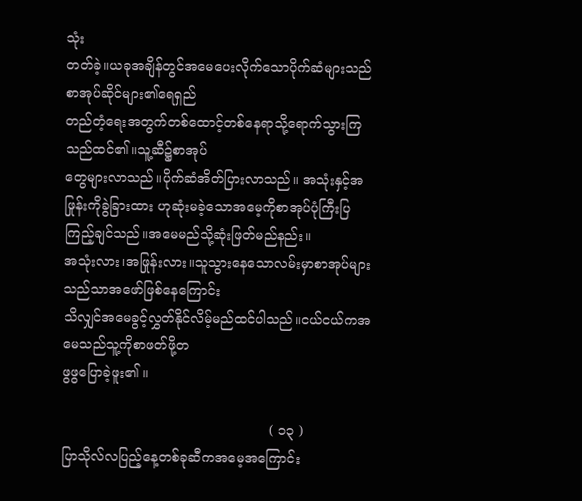သုံး
တတ်ခဲ့။ယခုအချိန်တွင်အမေပေးလိုက်သောပိုက်ဆံများသည်စာအုပ်ဆိုင်များ၏ရေရှည်
တည်တံ့ရေးအတွက်တစ်ထောင့်တစ်နေရာသို့ရောက်သွားကြသည်ထင်၏။သူ့ဆီ၌စာအုပ်
တွေများလာသည်။ပိုက်ဆံအိတ်ပြားလာသည်။ အသုံးနှင့်အဖြုန်းကိုခွဲခြားထား ဟုဆုံးမခဲ့သောအမေ့ကိုစာအုပ်ပုံကြီးပြကြည့်ချင်သည်။အမေမည်သို့ဆုံးဖြတ်မည်နည်း။
အသုံးလား၊အဖြုန်းလား။သူသွားနေသောလမ်းမှာစာအုပ်များသည်သာအဖော်ဖြစ်နေကြောင်း
သိလျှင်အမေခွင့်လွှတ်နိုင်လိမ့်မည်ထင်ပါသည်။ငယ်ငယ်ကအမေသည်သူ့ကိုစာဖတ်ဖို့တ
ဖွဖွပြောခဲ့ဖူး၏ ။

                                                 ( ၁၃ )
ပြာသိုလ်လပြည့်နေ့တစ်ခုဆီကအမေ့အကြောင်း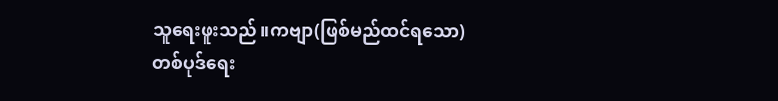သူရေးဖူးသည်။ကဗျာ(ဖြစ်မည်ထင်ရသော)
တစ်ပုဒ်ရေး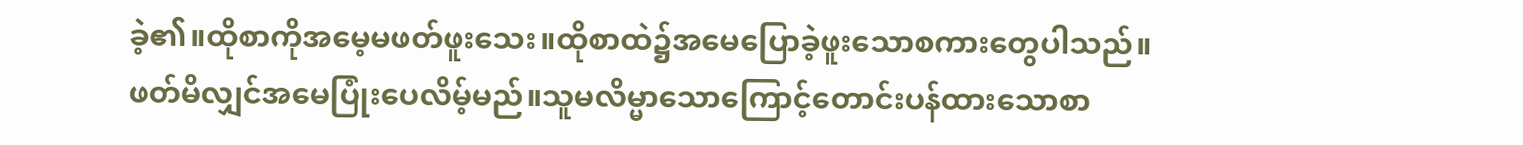ခဲ့၏။ထိုစာကိုအမေ့မဖတ်ဖူးသေး။ထိုစာထဲ၌အမေပြောခဲ့ဖူးသောစကားတွေပါသည်။
ဖတ်မိလျှင်အမေပြုံးပေလိမ့်မည်။သူမလိမ္မာသောကြောင့်တောင်းပန်ထားသောစာ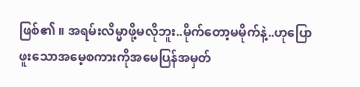ဖြစ်၏ ။ အရမ်းလိမ္မာဖို့မလိုဘူး..မိုက်တော့မမိုက်နဲ့..ဟုပြောဖူးသောအမေ့စကားကိုအမေပြန်အမှတ်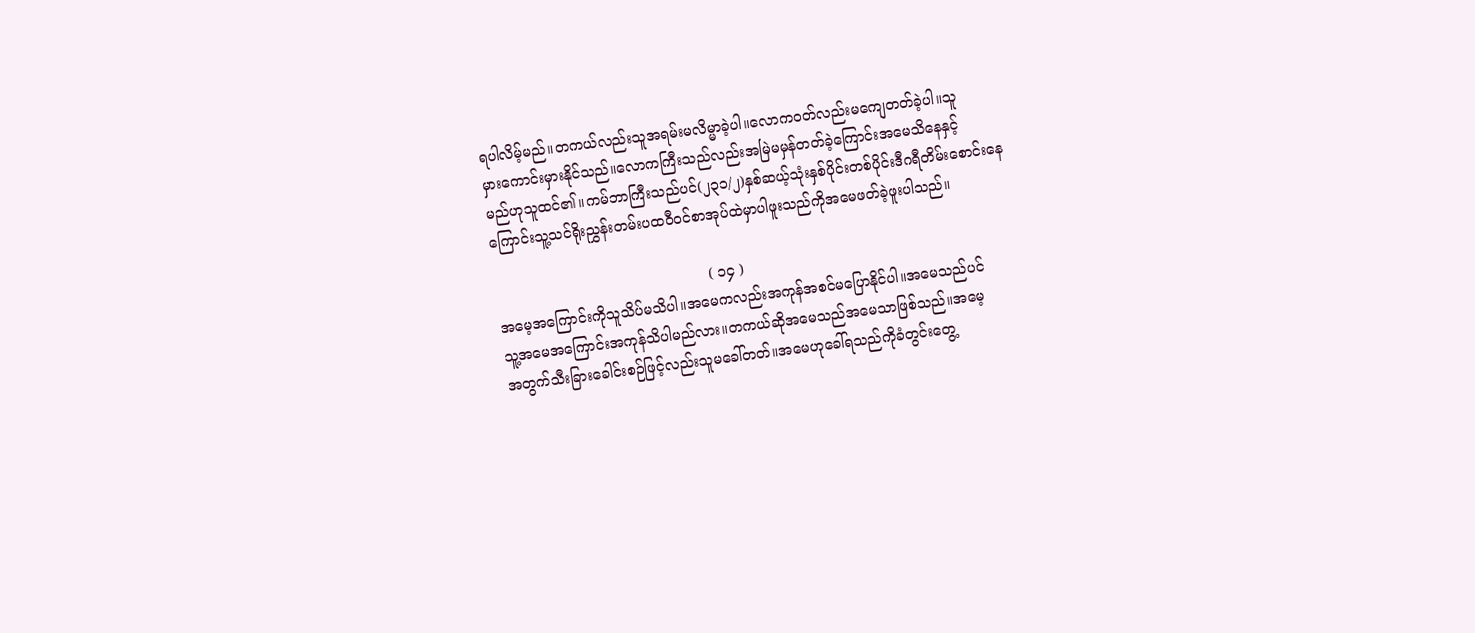ရပါလိမ့်မည်။တကယ်လည်းသူအရမ်းမလိမ္မာခဲ့ပါ။လောက၀တ်လည်းမကျေတတ်ခဲ့ပါ။သူ
မှားကောင်းမှားနိုင်သည်။လောကကြီးသည်လည်းအမြဲမမှန်တတ်ခဲ့ကြောင်းအမေသိနေနှင့်
မည်ဟုသူထင်၏။ကမ်ဘာကြီးသည်ပင်(၂၃၁/၂)နှစ်ဆယ့်သုံးနှစ်ပိုင်းတစ်ပိုင်းဒီဂရီတိမ်းစောင်းနေ
ကြောင်းသူ့သင်ရိုးညွှန်းတမ်းပထ၀ီ၀င်စာအုပ်ထဲမှာပါဖူးသည်ကိုအမေဖတ်ခဲ့ဖူးပါသည်။

                                               ( ၁၄ )
အမေ့အကြောင်းကိုသူသိပ်မသိပါ။အမေကလည်းအကုန်အစင်မပြောနိုင်ပါ။အမေသည်ပင်
သူ့အမေအကြောင်းအကုန်သိပါမည်လား။တကယ်ဆိုအမေသည်အမေသာဖြစ်သည်။အမေ့
အတွက်သီးခြားခေါင်းစဉ်ဖြင့်လည်းသူမခေါ်တတ်။အမေဟုခေါ်ရသည်ကိုခံတွင်းတွေ့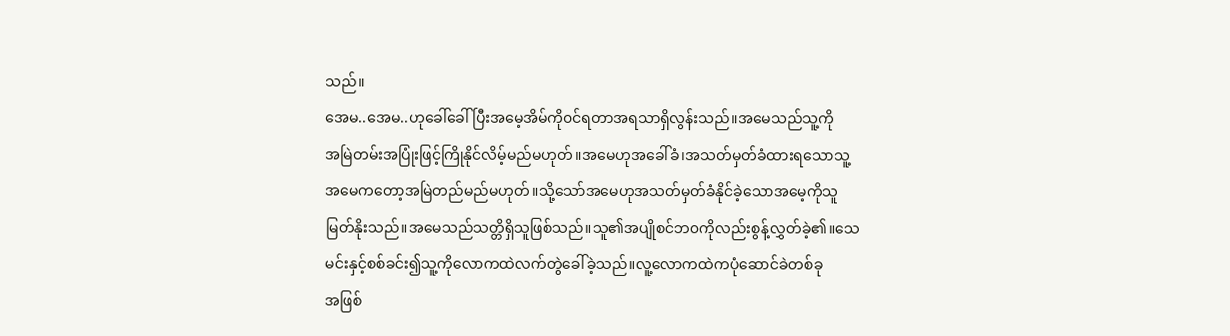သည်။
အေမ..အေမ..ဟုခေါ်ခေါ်ပြီးအမေ့အိမ်ကို၀င်ရတာအရသာရှိလွန်းသည်။အမေသည်သူ့ကို
အမြဲတမ်းအပြုံးဖြင့်ကြိုနိုင်လိမ့်မည်မဟုတ်။အမေဟုအခေါ်ခံ၊အသတ်မှတ်ခံထားရသောသူ့
အမေကတော့အမြဲတည်မည်မဟုတ်။သို့သော်အမေဟုအသတ်မှတ်ခံနိုင်ခဲ့သောအမေ့ကိုသူ
မြတ်နိုးသည်။အမေသည်သတ္တိရှိသူဖြစ်သည်။သူ၏အပျိုစင်ဘ၀ကိုလည်းစွန့်လွှတ်ခဲ့၏။သေ
မင်းနှင့်စစ်ခင်း၍သူ့ကိုလောကထဲလက်တွဲခေါ်ခဲ့သည်။လူ့လောကထဲကပုံဆောင်ခဲတစ်ခု
အဖြစ်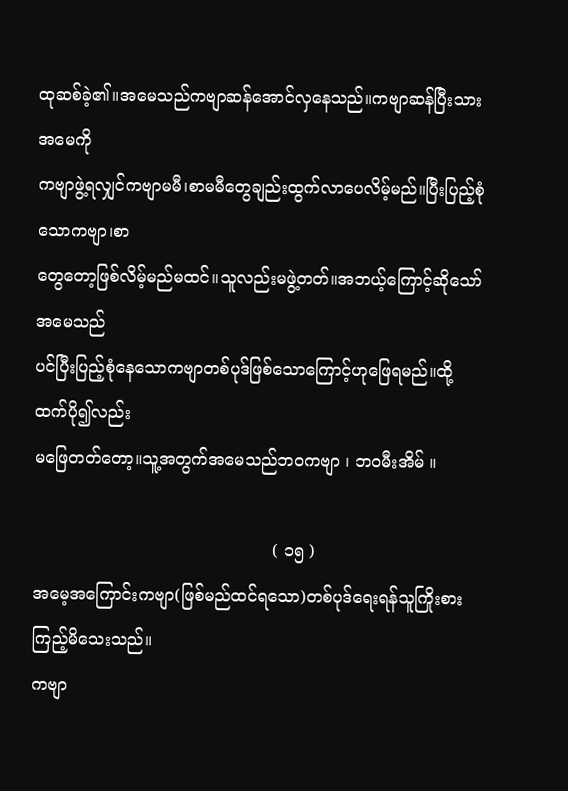ထုဆစ်ခဲ့၏။အမေသည်ကဗျာဆန်အောင်လှနေသည်။ကဗျာဆန်ပြီးသားအမေကို
ကဗျာဖွဲ့ရလျှင်ကဗျာမမီ၊စာမမီတွေချည်းထွက်လာပေလိမ့်မည်။ပြီးပြည့်စုံသောကဗျာ၊စာ
တွေတော့ဖြစ်လိမ့်မည်မထင်။သူလည်းမဖွဲ့တတ်။အဘယ့်ကြောင့်ဆိုသော်အမေသည်
ပင်ပြီးပြည့်စုံနေသောကဗျာတစ်ပုဒ်ဖြစ်သောကြောင့်ဟုဖြေရမည်။ထို့ထက်ပို၍လည်း
မဖြေတတ်တော့။သူ့အတွက်အမေသည်ဘ၀ကဗျာ ၊ ဘ၀မီးအိမ် ။

                                              ( ၁၅ )
အမေ့အကြောင်းကဗျာ(ဖြစ်မည်ထင်ရသော)တစ်ပုဒ်ရေးရန်သူကြိုးစားကြည့်မိသေးသည်။
ကဗျာ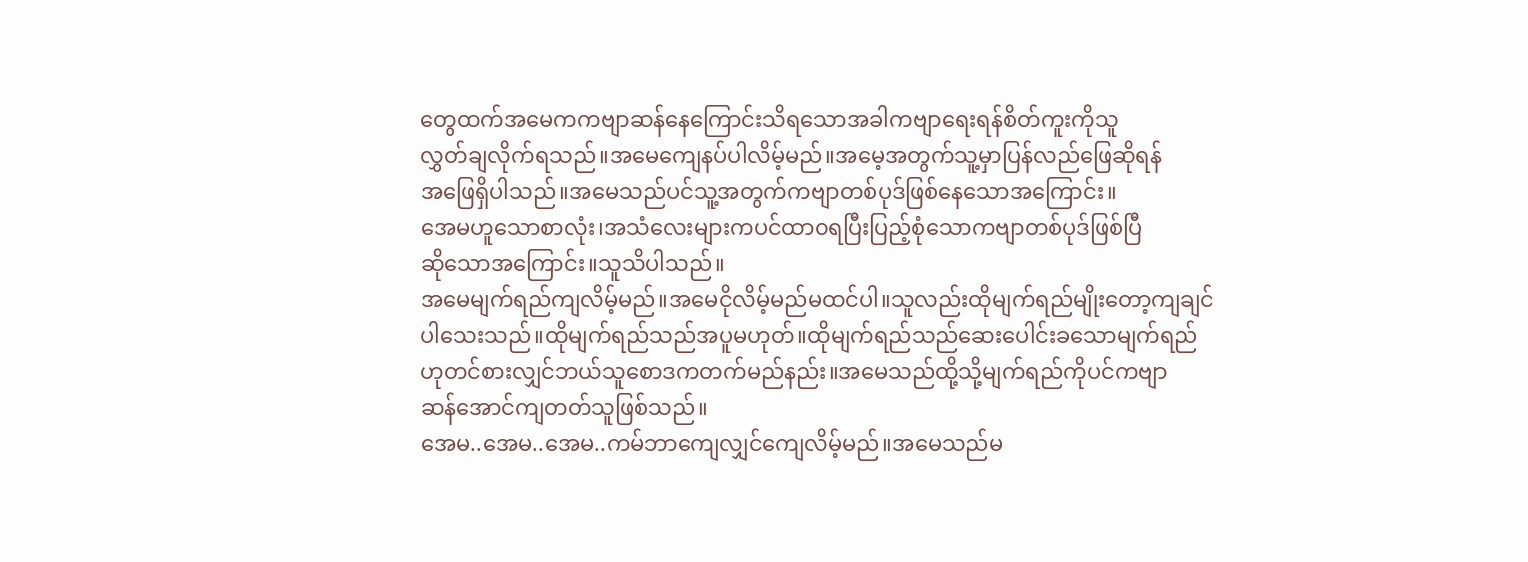တွေထက်အမေကကဗျာဆန်နေကြောင်းသိရသောအခါကဗျာရေးရန်စိတ်ကူးကိုသူ
လွှတ်ချလိုက်ရသည်။အမေကျေနပ်ပါလိမ့်မည်။အမေ့အတွက်သူ့မှာပြန်လည်ဖြေဆိုရန်
အဖြေရှိပါသည်။အမေသည်ပင်သူ့အတွက်ကဗျာတစ်ပုဒ်ဖြစ်နေသောအကြောင်း။
အေမဟူသောစာလုံး၊အသံလေးများကပင်ထာ၀ရပြီးပြည့်စုံသောကဗျာတစ်ပုဒ်ဖြစ်ပြီ
ဆိုသောအကြောင်း။သူသိပါသည်။
အမေမျက်ရည်ကျလိမ့်မည်။အမေငိုလိမ့်မည်မထင်ပါ။သူလည်းထိုမျက်ရည်မျိုးတော့ကျချင်
ပါသေးသည်။ထိုမျက်ရည်သည်အပူမဟုတ်။ထိုမျက်ရည်သည်ဆေးပေါင်းခသောမျက်ရည်
ဟုတင်စားလျှင်ဘယ်သူစောဒကတက်မည်နည်း။အမေသည်ထို့သို့မျက်ရည်ကိုပင်ကဗျာ
ဆန်အောင်ကျတတ်သူဖြစ်သည်။
အေမ..အေမ..အေမ..ကမ်ဘာကျေလျှင်ကျေလိမ့်မည်။အမေသည်မ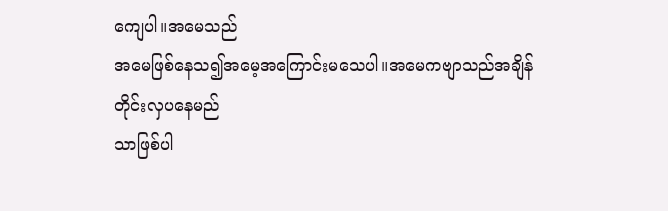ကျေပါ။အမေသည်
အမေဖြစ်နေသ၍အမေ့အကြောင်းမသေပါ။အမေကဗျာသည်အချိန်တိုင်းလှပနေမည်
သာဖြစ်ပါ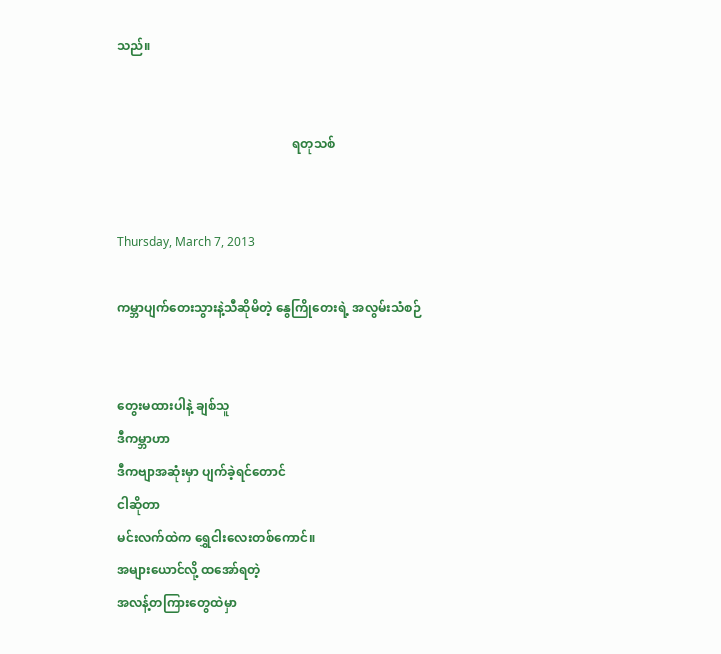သည်။


                                                        ရတုသစ်


Thursday, March 7, 2013

ကမ္ဘာပျက်တေးသွားနဲ့သီဆိုမိတဲ့ နွေကြိုတေးရဲ့ အလွမ်းသံစဉ်


တွေးမထားပါနဲ့ ချစ်သူ
ဒီကမ္ဘာဟာ
ဒီကဗျာအဆုံးမှာ ပျက်ခဲ့ရင်တောင်
ငါဆိုတာ
မင်းလက်ထဲက ရွှေငါးလေးတစ်ကောင်။
အများယောင်လို့ ထအော်ရတဲ့
အလန့်တကြားတွေထဲမှာ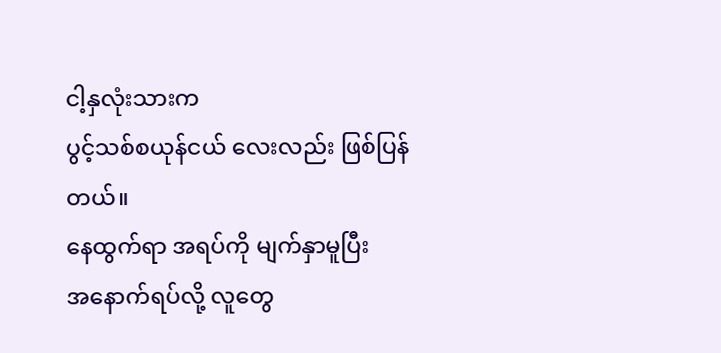ငါ့နှလုံးသားက
ပွင့်သစ်စယုန်ငယ် လေးလည်း ဖြစ်ပြန်တယ်။
နေထွက်ရာ အရပ်ကို မျက်နှာမူပြီး
အနောက်ရပ်လို့ လူတွေ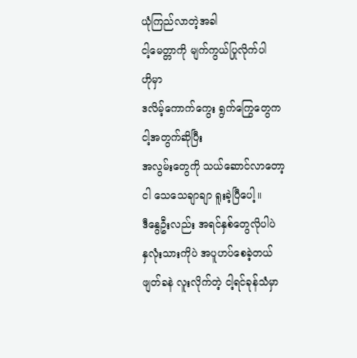ယုံကြည်လာတဲ့အခါ
ငါ့မေတ္တာကို မျက်ကွယ်ပြုလိုက်ပါ
ဟိုမှာ
ဒလိမ့်ကောက်ကွေး ရွက်ကြွေတွေက
ငါ့အတွက်ဆိုပြီး
အလွမ်းတွေကို သယ်ဆောင်လာတော့
ငါ သေသေချာချာ ရူးခဲ့ပြီပေါ့။
ဒီနွေဦးလည်း အရင်နှစ်တွေလိုပါပဲ
နှလုံးသားကိုပဲ အပူဟပ်စေခဲ့တယ်
ဖျတ်ခနဲ လူးလိုက်တဲ့ ငါ့ရင်ခုန်သံမှာ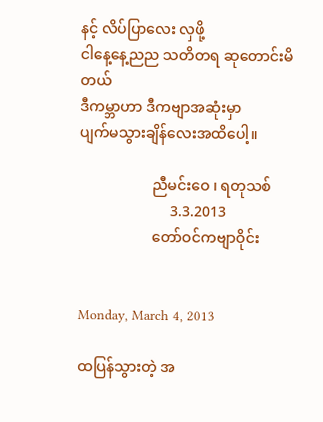နင့် လိပ်ပြာလေး လှဖို့
ငါနေ့နေ့ညည သတိတရ ဆုတောင်းမိတယ်
ဒီကမ္ဘာဟာ ဒီကဗျာအဆုံးမှာ
ပျက်မသွားချိန်လေးအထိပေါ့။

                    ညီမင်းဝေ ၊ ရတုသစ်
                         3.3.2013
                    တော်ဝင်ကဗျာဝိုင်း


Monday, March 4, 2013

ထပြန်သွားတဲ့ အ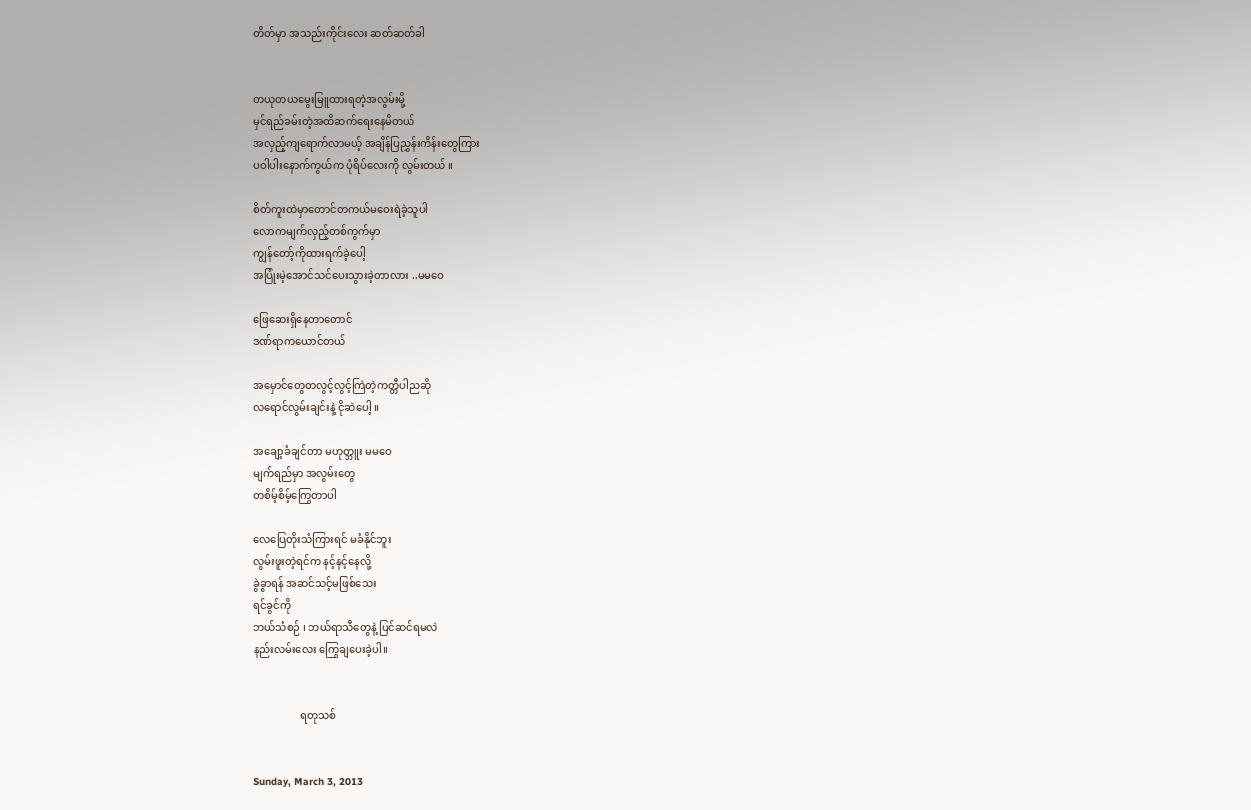တိတ်မှာ အသည်းကိုင်းလေး ဆတ်ဆတ်ခါ


တယုတယမွေးမြူထားရတဲ့အလွမ်းမို့
မှင်ရည်ခမ်းတဲ့အထိဆက်ရေးနေမိတယ်
အလှည့်ကျရောက်လာမယ့် အချိန်ပြညွှန်းကိန်းတွေကြား
ပဝါပါးနောက်ကွယ်က ပုံရိပ်လေးကို လွမ်းတယ် ။

စိတ်ကူးထဲမှာတောင်တကယ်မဝေးရဲခဲ့သူပါ
လောကမျက်လှည့်တစ်ကွက်မှာ
ကျွန်တော့်ကိုထားရက်ခဲ့ပေါ့
အပြုံးမဲ့အောင်သင်ပေးသွားခဲ့တာလား ..မမဝေ

ဖြေဆေးရှိနေတာတောင်
ဒဏ်ရာကယောင်တယ်

အမှောင်တွေတလွင့်လွင့်ကြဲတဲ့ကတ္တီပါညဆို
လရောင်လွမ်းချင်းနဲ့ ငိုဆဲပေါ့ ။

အချော့ခံချင်တာ မဟုတ္ဘူး မမဝေ
မျက်ရည်မှာ အလွမ်းတွေ
တစိမ့်စိမ့်ကြွေတာပါ

လေပြေတိုးသံကြားရင် မခံနိုင်ဘူး
လွမ်းဖူးတဲ့ရင်က နင့်နင့်နေလို့
ခွဲခွာရန် အဆင်သင့်မဖြစ်သေး
ရင်ခွင်ကို
ဘယ်သံစဉ် ၊ ဘယ်ရာသီတွေနဲ့ ပြင်ဆင်ရမလဲ
နည်းလမ်းလေး ကြွေချပေးခဲ့ပါ။


                  ရတုသစ်


Sunday, March 3, 2013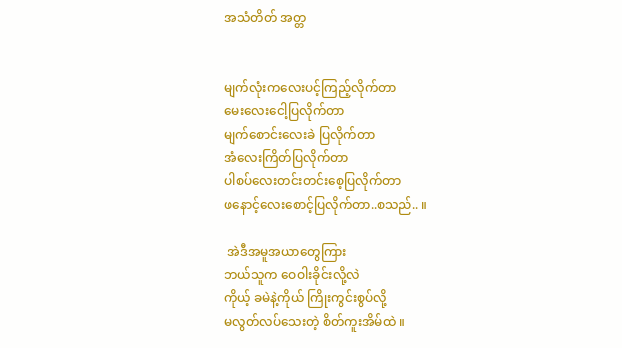အသံတိတ် အတ္တ


မျက်လုံးကလေးပင့်ကြည့်လိုက်တာ
မေးလေးငေါ့ပြလိုက်တာ
မျက်စောင်းလေးခဲ ပြလိုက်တာ
အံလေးကြိတ်ပြလိုက်တာ
ပါစပ်လေးတင်းတင်းစေ့ပြလိုက်တာ
ဖနောင့်လေးစောင့်ပြလိုက်တာ..စသည်.. ။

 အဲဒီအမူအယာတွေကြား
ဘယ်သူက ဝေဝါးခိုင်းလို့လဲ
ကိုယ့် ခမဲနဲ့ကိုယ် ကြိုးကွင်းစွပ်လို့
မလွတ်လပ်သေးတဲ့ စိတ်ကူးအိမ်ထဲ ။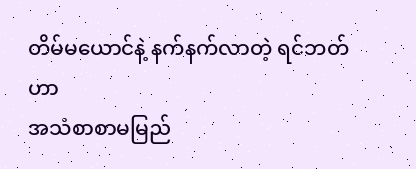တိမ်မယောင်နဲ့ နက်နက်လာတဲ့ ရင်ဘတ်ဟာ
အသံစာစာမမြည်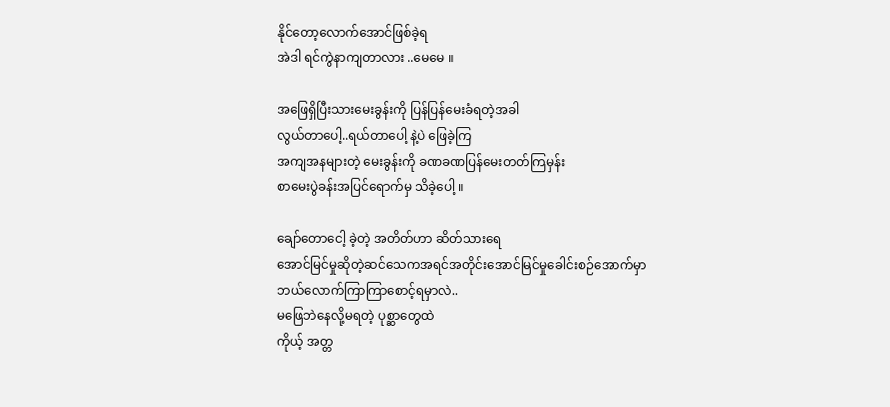နိုင်တော့လောက်အောင်ဖြစ်ခဲ့ရ
အဲဒါ ရင်ကွဲနာကျတာလား ..မေမေ ။

အဖြေရှိပြီးသားမေးခွန်းကို ပြန်ပြန်မေးခံရတဲ့အခါ
လွယ်တာပေါ့..ရယ်တာပေါ့ နဲ့ပဲ ဖြေခဲ့ကြ
အကျအနများတဲ့ မေးခွန်းကို ခဏခဏပြန်မေးတတ်ကြမှန်း
စာမေးပွဲခန်းအပြင်ရောက်မှ သိခဲ့ပေါ့ ။

ချော်တောငေါ့ ခဲ့တဲ့ အတိတ်ဟာ ဆိတ်သားရေ
အောင်မြင်မှုဆိုတဲ့ဆင်သေကအရင်အတိုင်းအောင်မြင်မှုခေါင်းစဉ်အောက်မှာ
ဘယ်လောက်ကြာကြာစောင့်ရမှာလဲ..
မဖြေဘဲနေလို့မရတဲ့ ပုစ္ဆာတွေထဲ
ကိုယ့် အတ္တ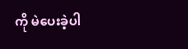ကို မဲပေးခဲ့ပါ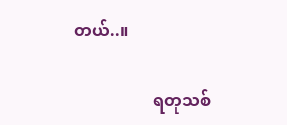တယ်..။

                   ရတုသစ်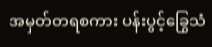အမှတ်တရစကား ပန်းပွင့်ခြွေသံ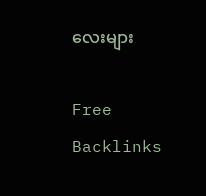လေးများ

Free Backlinks